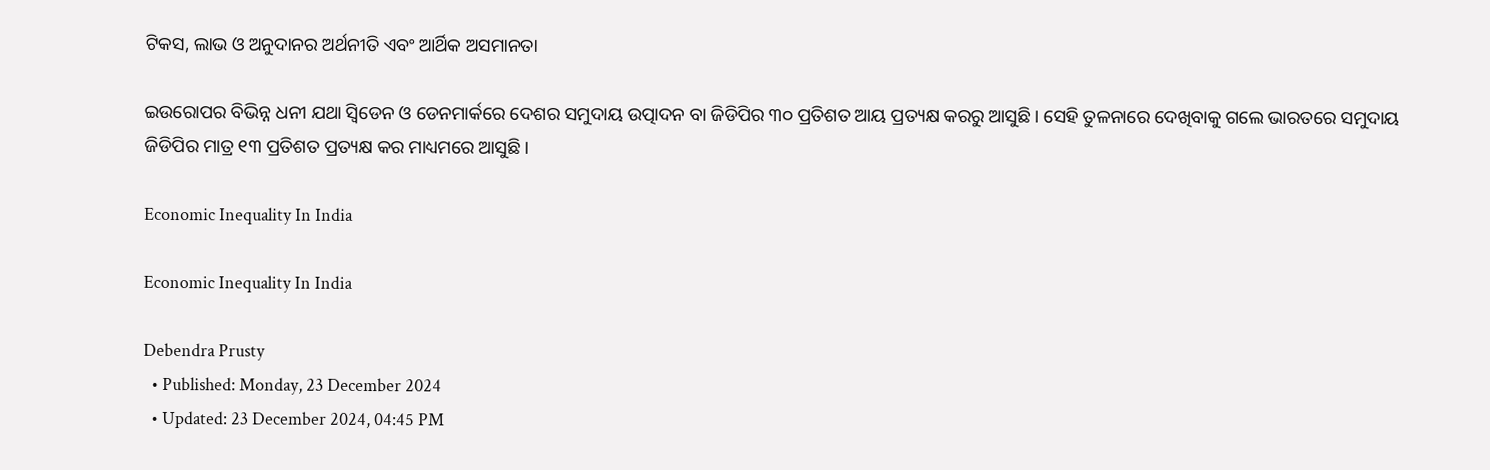ଟିକସ, ଲାଭ ଓ ଅନୁଦାନର ଅର୍ଥନୀତି ଏବଂ ଆର୍ଥିକ ଅସମାନତା

ଇଉରୋପର ବିଭିନ୍ନ ଧନୀ ଯଥା ସ୍ଵିଡେନ ଓ ଡେନମାର୍କରେ ଦେଶର ସମୁଦାୟ ଉତ୍ପାଦନ ବା ଜିଡିପିର ୩୦ ପ୍ରତିଶତ ଆୟ ପ୍ରତ୍ୟକ୍ଷ କରରୁ ଆସୁଛି। ସେହି ତୁଳନାରେ ଦେଖିବାକୁ ଗଲେ ଭାରତରେ ସମୁଦାୟ ଜିଡିପିର ମାତ୍ର ୧୩ ପ୍ରତିଶତ ପ୍ରତ୍ୟକ୍ଷ କର ମାଧ୍ୟମରେ ଆସୁଛି।

Economic Inequality In India

Economic Inequality In India

Debendra Prusty
  • Published: Monday, 23 December 2024
  • Updated: 23 December 2024, 04:45 PM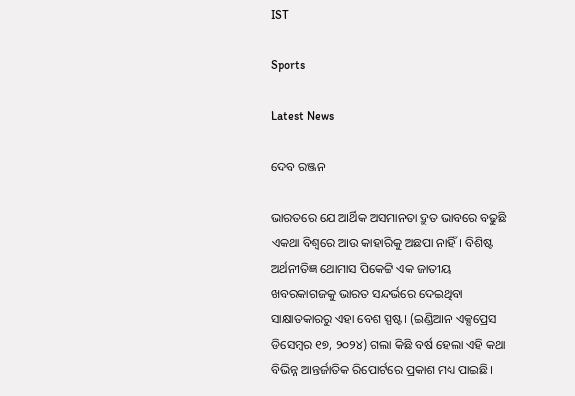IST

Sports

Latest News

ଦେବ ରଞ୍ଜନ

ଭାରତରେ ଯେ ଆର୍ଥିକ ଅସମାନତା ଦ୍ରୁତ ଭାବରେ ବଢୁଛି ଏକଥା ବିଶ୍ଵରେ ଆଉ କାହାରିକୁ ଅଛପା ନାହିଁ। ବିଶିଷ୍ଟ ଅର୍ଥନୀତିଜ୍ଞ ଥୋମାସ ପିକେଟ୍ଟି ଏକ ଜାତୀୟ ଖବରକାଗଜକୁ ଭାରତ ସନ୍ଦର୍ଭରେ ଦେଇଥିବା ସାକ୍ଷାତକାରରୁ ଏହା ବେଶ ସ୍ପଷ୍ଟ। (ଇଣ୍ଡିଆନ ଏକ୍ସପ୍ରେସ ଡିସେମ୍ବର ୧୭, ୨୦୨୪) ଗଲା କିଛି ବର୍ଷ ହେଲା ଏହି କଥା ବିଭିନ୍ନ ଆନ୍ତର୍ଜାତିକ ରିପୋର୍ଟରେ ପ୍ରକାଶ ମଧ୍ୟ ପାଇଛି।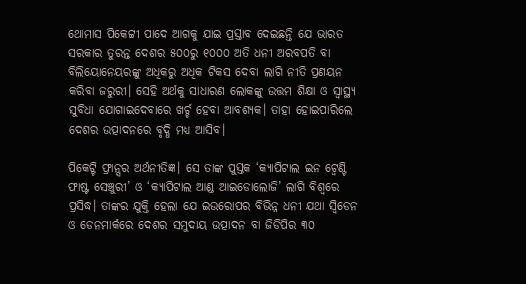ଥୋମାସ ପିକେଟ୍ଟୀ ପାଦେ ଆଗକୁ ଯାଇ ପ୍ରସ୍ତାବ ଦେଇଛନ୍ତି ଯେ ଭାରତ ସରକାର ତୁରନ୍ତ ଦେଶର ୫୦୦ରୁ ୧୦୦୦ ଅତି ଧନୀ ଅରବପତି ବା ବିଲିୟୋନେୟରଙ୍କୁ ଅଧିକରୁ ଅଧିକ ଟିକସ ଦେବା ଲାଗି ନୀତି ପ୍ରଣୟନ କରିବା ଜରୁରୀ। ସେହି ଅର୍ଥକୁ ସାଧାରଣ ଲୋକଙ୍କୁ ଉତ୍ତମ ଶିକ୍ଷା ଓ ସ୍ୱାସ୍ଥ୍ୟ ସୁବିଧା ଯୋଗାଇଦେବାରେ ଖର୍ଚ୍ଚ ହେବା ଆବଶ୍ୟକ। ତାହା ହୋଇପାରିଲେ ଦେଶର ଉତ୍ପାଦନରେ ବୃଦ୍ଧି ମଧ୍ୟ ଆସିବ।

ପିକେଟ୍ଟି ଫ୍ରାନ୍ସର ଅର୍ଥନୀତିଜ୍ଞ। ସେ ତାଙ୍କ ପୁସ୍ତକ ‘କ୍ୟାପିଟାଲ ଇନ ଟ୍ୱେଣ୍ଟି ଫାଷ୍ଟ ସେଞ୍ଚୁରୀ’ ଓ ‘କ୍ୟାପିଟାଲ ଆଣ୍ଡ ଆଇଡୋଲୋଜି’ ଲାଗି ବିଶ୍ଵରେ ପ୍ରସିଦ୍ଧ। ତାଙ୍କର ଯୁକ୍ତି ହେଲା ଯେ ଇଉରୋପର ବିଭିନ୍ନ ଧନୀ ଯଥା ସ୍ଵିଡେନ ଓ ଡେନମାର୍କରେ ଦେଶର ସମୁଦାୟ ଉତ୍ପାଦନ ବା ଜିଡିପିର ୩୦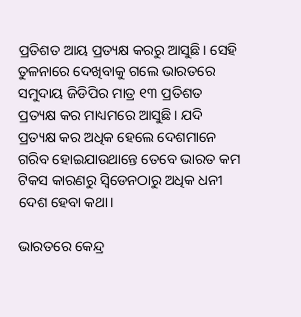ପ୍ରତିଶତ ଆୟ ପ୍ରତ୍ୟକ୍ଷ କରରୁ ଆସୁଛି। ସେହି ତୁଳନାରେ ଦେଖିବାକୁ ଗଲେ ଭାରତରେ ସମୁଦାୟ ଜିଡିପିର ମାତ୍ର ୧୩ ପ୍ରତିଶତ ପ୍ରତ୍ୟକ୍ଷ କର ମାଧ୍ୟମରେ ଆସୁଛି। ଯଦି ପ୍ରତ୍ୟକ୍ଷ କର ଅଧିକ ହେଲେ ଦେଶମାନେ ଗରିବ ହୋଇଯାଉଥାନ୍ତେ ତେବେ ଭାରତ କମ ଟିକସ କାରଣରୁ ସ୍ଵିଡେନଠାରୁ ଅଧିକ ଧନୀ ଦେଶ ହେବା କଥା।

ଭାରତରେ କେନ୍ଦ୍ର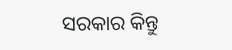ସରକାର କିନ୍ତୁ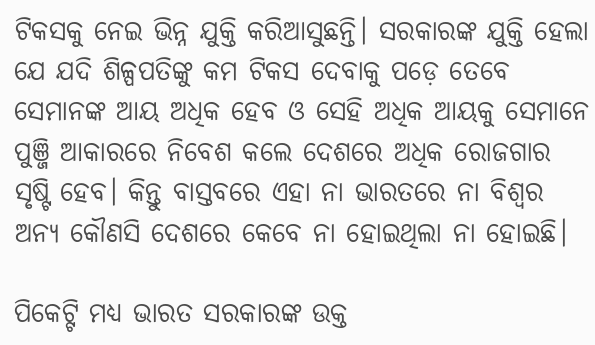ଟିକସକୁ ନେଇ ଭିନ୍ନ ଯୁକ୍ତି କରିଆସୁଛନ୍ତି। ସରକାରଙ୍କ ଯୁକ୍ତି ହେଲା ଯେ ଯଦି ଶିଳ୍ପପତିଙ୍କୁ କମ ଟିକସ ଦେବାକୁ ପଡ଼େ ତେବେ ସେମାନଙ୍କ ଆୟ ଅଧିକ ହେବ ଓ ସେହି ଅଧିକ ଆୟକୁ ସେମାନେ ପୁଞ୍ଜି ଆକାରରେ ନିବେଶ କଲେ ଦେଶରେ ଅଧିକ ରୋଜଗାର ସୃଷ୍ଟି ହେବ। କିନ୍ତୁ ବାସ୍ତବରେ ଏହା ନା ଭାରତରେ ନା ବିଶ୍ଵର ଅନ୍ୟ କୌଣସି ଦେଶରେ କେବେ ନା ହୋଇଥିଲା ନା ହୋଇଛି।

ପିକେଟ୍ଟି ମଧ୍ୟ ଭାରତ ସରକାରଙ୍କ ଉକ୍ତ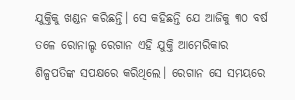ଯୁକ୍ତିକୁ ଖଣ୍ଡନ କରିଛନ୍ତି। ସେ କହିଛନ୍ତି ଯେ ଆଜିକୁ ୩୦ ବର୍ଷ ତଳେ ରୋନାଲ୍ଡ ରେଗାନ ଏହି ଯୁକ୍ତି ଆମେରିକାର ଶିଳ୍ପପତିଙ୍କ ସପକ୍ଷରେ କରିଥିଲେ। ରେଗାନ ସେ ସମୟରେ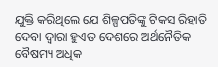ଯୁକ୍ତି କରିଥିଲେ ଯେ ଶିଳ୍ପପତିଙ୍କୁ ଟିକସ ରିହାତି ଦେବା ଦ୍ଵାରା ହୁଏତ ଦେଶରେ ଅର୍ଥନୈତିକ ବୈଷମ୍ୟ ଅଧିକ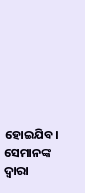ହୋଇଯିବ। ସେମାନଙ୍କ ଦ୍ଵାରା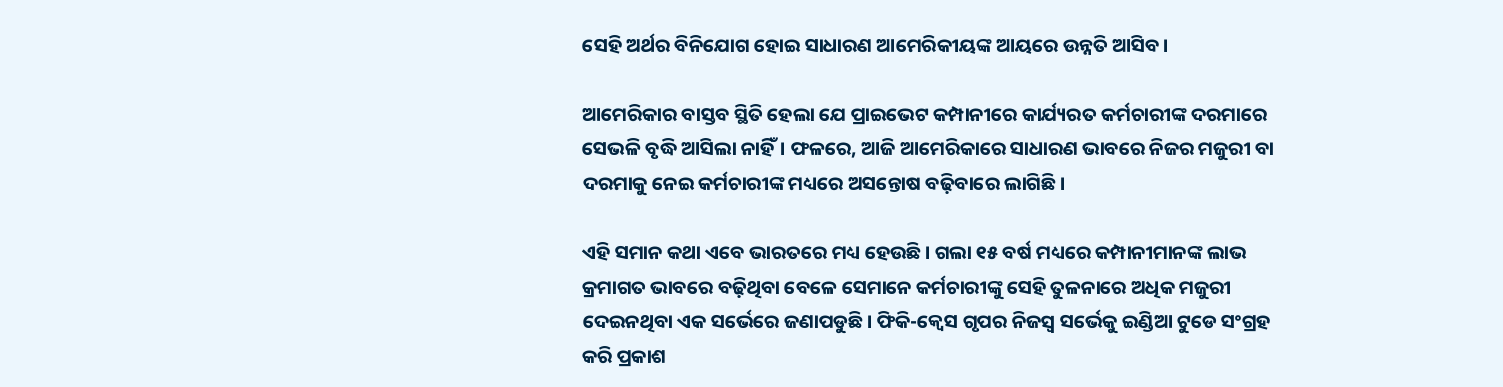ସେହି ଅର୍ଥର ବିନିଯୋଗ ହୋଇ ସାଧାରଣ ଆମେରିକୀୟଙ୍କ ଆୟରେ ଉନ୍ନତି ଆସିବ।

ଆମେରିକାର ବାସ୍ତବ ସ୍ଥିତି ହେଲା ଯେ ପ୍ରାଇଭେଟ କମ୍ପାନୀରେ କାର୍ଯ୍ୟରତ କର୍ମଚାରୀଙ୍କ ଦରମାରେ ସେଭଳି ବୃଦ୍ଧି ଆସିଲା ନାହିଁ। ଫଳରେ, ଆଜି ଆମେରିକାରେ ସାଧାରଣ ଭାବରେ ନିଜର ମଜୁରୀ ବା ଦରମାକୁ ନେଇ କର୍ମଚାରୀଙ୍କ ମଧ୍ୟରେ ଅସନ୍ତୋଷ ବଢ଼ିବାରେ ଲାଗିଛି।

ଏହି ସମାନ କଥା ଏବେ ଭାରତରେ ମଧ୍ୟ ହେଉଛି। ଗଲା ୧୫ ବର୍ଷ ମଧ୍ୟରେ କମ୍ପାନୀମାନଙ୍କ ଲାଭ କ୍ରମାଗତ ଭାବରେ ବଢ଼ିଥିବା ବେଳେ ସେମାନେ କର୍ମଚାରୀଙ୍କୁ ସେହି ତୁଳନାରେ ଅଧିକ ମଜୁରୀ ଦେଇନଥିବା ଏକ ସର୍ଭେରେ ଜଣାପଡୁଛି। ଫିକି-କ୍ଵେସ ଗୃପର ନିଜସ୍ଵ ସର୍ଭେକୁ ଇଣ୍ଡିଆ ଟୁଡେ ସଂଗ୍ରହ କରି ପ୍ରକାଶ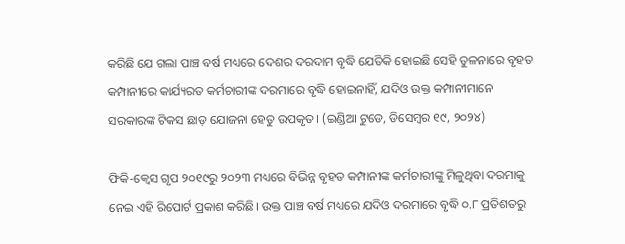କରିଛି ଯେ ଗଲା ପାଞ୍ଚ ବର୍ଷ ମଧ୍ୟରେ ଦେଶର ଦରଦାମ ବୃଦ୍ଧି ଯେତିକି ହୋଇଛି ସେହି ତୁଳନାରେ ବୃହତ କମ୍ପାନୀରେ କାର୍ଯ୍ୟରତ କର୍ମଚାରୀଙ୍କ ଦରମାରେ ବୃଦ୍ଧି ହୋଇନାହିଁ, ଯଦିଓ ଉକ୍ତ କମ୍ପାନୀମାନେ ସରକାରଙ୍କ ଟିକସ ଛାଡ଼ ଯୋଜନା ହେତୁ ଉପକୃତ। (ଇଣ୍ଡିଆ ଟୁଡେ, ଡିସେମ୍ବର ୧୯, ୨୦୨୪)

ଫିକି-କ୍ଵେସ ଗୃପ ୨୦୧୯ରୁ ୨୦୨୩ ମଧ୍ୟରେ ବିଭିନ୍ନ ବୃହତ କମ୍ପାନୀଙ୍କ କର୍ମଚାରୀଙ୍କୁ ମିଳୁଥିବା ଦରମାକୁ ନେଇ ଏହି ରିପୋର୍ଟ ପ୍ରକାଶ କରିଛି। ଉକ୍ତ ପାଞ୍ଚ ବର୍ଷ ମଧ୍ୟରେ ଯଦିଓ ଦରମାରେ ବୃଦ୍ଧି ୦.୮ ପ୍ରତିଶତରୁ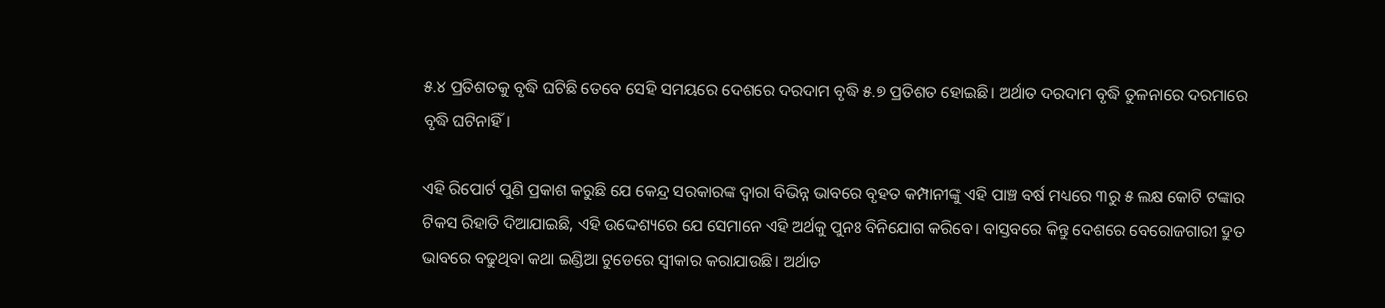୫.୪ ପ୍ରତିଶତକୁ ବୃଦ୍ଧି ଘଟିଛି ତେବେ ସେହି ସମୟରେ ଦେଶରେ ଦରଦାମ ବୃଦ୍ଧି ୫.୭ ପ୍ରତିଶତ ହୋଇଛି। ଅର୍ଥାତ ଦରଦାମ ବୃଦ୍ଧି ତୁଳନାରେ ଦରମାରେ ବୃଦ୍ଧି ଘଟିନାହିଁ।

ଏହି ରିପୋର୍ଟ ପୁଣି ପ୍ରକାଶ କରୁଛି ଯେ କେନ୍ଦ୍ର ସରକାରଙ୍କ ଦ୍ଵାରା ବିଭିନ୍ନ ଭାବରେ ବୃହତ କମ୍ପାନୀଙ୍କୁ ଏହି ପାଞ୍ଚ ବର୍ଷ ମଧ୍ୟରେ ୩ରୁ ୫ ଲକ୍ଷ କୋଟି ଟଙ୍କାର ଟିକସ ରିହାତି ଦିଆଯାଇଛି, ଏହି ଉଦ୍ଦେଶ୍ୟରେ ଯେ ସେମାନେ ଏହି ଅର୍ଥକୁ ପୁନଃ ବିନିଯୋଗ କରିବେ। ବାସ୍ତବରେ କିନ୍ତୁ ଦେଶରେ ବେରୋଜଗାରୀ ଦ୍ରୁତ ଭାବରେ ବଢୁଥିବା କଥା ଇଣ୍ଡିଆ ଟୁଡେରେ ସ୍ଵୀକାର କରାଯାଉଛି। ଅର୍ଥାତ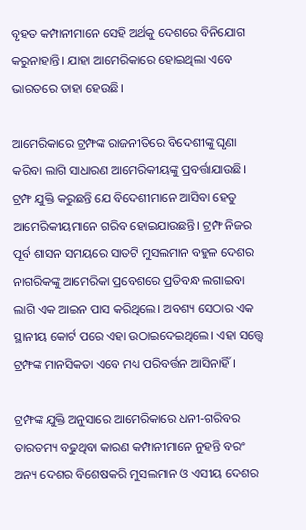ବୃହତ କମ୍ପାନୀମାନେ ସେହି ଅର୍ଥକୁ ଦେଶରେ ବିନିଯୋଗ କରୁନାହାନ୍ତି। ଯାହା ଆମେରିକାରେ ହୋଇଥିଲା ଏବେ ଭାରତରେ ତାହା ହେଉଛି।

ଆମେରିକାରେ ଟ୍ରମ୍ଫଙ୍କ ରାଜନୀତିରେ ବିଦେଶୀଙ୍କୁ ଘୃଣା କରିବା ଲାଗି ସାଧାରଣ ଆମେରିକୀୟଙ୍କୁ ପ୍ରବର୍ତ୍ତାଯାଉଛି। ଟ୍ରମ୍ଫ ଯୁକ୍ତି କରୁଛନ୍ତି ଯେ ବିଦେଶୀମାନେ ଆସିବା ହେତୁ ଆମେରିକୀୟମାନେ ଗରିବ ହୋଇଯାଉଛନ୍ତି। ଟ୍ରମ୍ଫ ନିଜର ପୂର୍ବ ଶାସନ ସମୟରେ ସାତଟି ମୁସଲମାନ ବହୁଳ ଦେଶର ନାଗରିକଙ୍କୁ ଆମେରିକା ପ୍ରବେଶରେ ପ୍ରତିବନ୍ଧ ଲଗାଇବା ଲାଗି ଏକ ଆଇନ ପାସ କରିଥିଲେ। ଅବଶ୍ୟ ସେଠାର ଏକ ସ୍ଥାନୀୟ କୋର୍ଟ ପରେ ଏହା ଉଠାଇଦେଇଥିଲେ। ଏହା ସତ୍ତ୍ୱେ ଟ୍ରମ୍ଫଙ୍କ ମାନସିକତା ଏବେ ମଧ୍ୟ ପରିବର୍ତ୍ତନ ଆସିନାହିଁ।

ଟ୍ରମ୍ଫଙ୍କ ଯୁକ୍ତି ଅନୁସାରେ ଆମେରିକାରେ ଧନୀ-ଗରିବର ତାରତମ୍ୟ ବଢୁଥିବା କାରଣ କମ୍ପାନୀମାନେ ନୁହନ୍ତି ବରଂ ଅନ୍ୟ ଦେଶର ବିଶେଷକରି ମୁସଲମାନ ଓ ଏସୀୟ ଦେଶର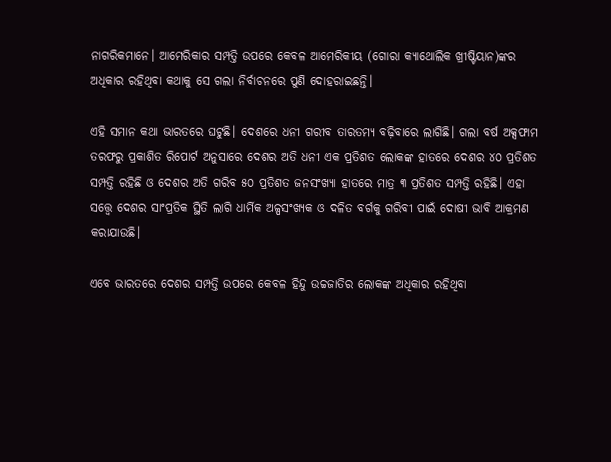ନାଗରିକମାନେ। ଆମେରିକାର ସମ୍ପତ୍ତି ଉପରେ କେବଳ ଆମେରିକୀୟ (ଗୋରା କ୍ୟାଥୋଲିକ ଖ୍ରୀଷ୍ଟିୟାନ)ଙ୍କର ଅଧିକାର ରହିଥିବା କଥାକୁ ସେ ଗଲା ନିର୍ବାଚନରେ ପୁଣି ଦୋହରାଇଛନ୍ତି।

ଏହି ସମାନ କଥା ଭାରତରେ ଘଟୁଛି। ଦେଶରେ ଧନୀ ଗରୀବ ତାରତମ୍ୟ ବଢ଼ିବାରେ ଲାଗିଛି। ଗଲା ବର୍ଷ ଅକ୍ସଫାମ ତରଫରୁ ପ୍ରକାଶିତ ରିପୋର୍ଟ ଅନୁସାରେ ଦେଶର ଅତି ଧନୀ ଏକ ପ୍ରତିଶତ ଲୋକଙ୍କ ହାତରେ ଦେଶର ୪୦ ପ୍ରତିଶତ ସମ୍ପତ୍ତି ରହିଛି ଓ ଦେଶର ଅତି ଗରିବ ୫୦ ପ୍ରତିଶତ ଜନସଂଖ୍ୟା ହାତରେ ମାତ୍ର ୩ ପ୍ରତିଶତ ସମ୍ପତ୍ତି ରହିଛି। ଏହା ସତ୍ତ୍ୱେ ଦେଶର ସାଂପ୍ରତିକ ସ୍ଥିତି ଲାଗି ଧାର୍ମିକ ଅଳ୍ପସଂଖ୍ୟକ ଓ ଦଳିତ ବର୍ଗକୁ ଗରିବୀ ପାଇଁ ଦୋଷୀ ଭାବି ଆକ୍ରମଣ କରାଯାଉଛି।

ଏବେ ଭାରତରେ ଦେଶର ସମ୍ପତ୍ତି ଉପରେ କେବଳ ହିନ୍ଦୁ ଉଚ୍ଚଜାତିର ଲୋକଙ୍କ ଅଧିକାର ରହିଥିବା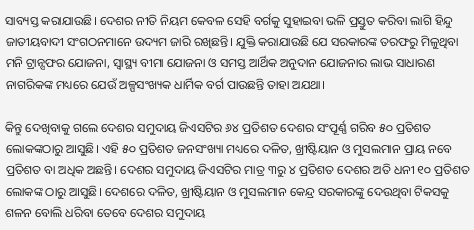ସାବ୍ୟସ୍ତ କରାଯାଉଛି। ଦେଶର ନୀତି ନିୟମ କେବଳ ସେହି ବର୍ଗକୁ ସୁହାଇବା ଭଳି ପ୍ରସ୍ତୁତ କରିବା ଲାଗି ହିନ୍ଦୁ ଜାତୀୟବାଦୀ ସଂଗଠନମାନେ ଉଦ୍ୟମ ଜାରି ରଖିଛନ୍ତି। ଯୁକ୍ତି କରାଯାଉଛି ଯେ ସରକାରଙ୍କ ତରଫରୁ ମିଳୁଥିବା ମନି ଟ୍ରାନ୍ସଫର ଯୋଜନା, ସ୍ୱାସ୍ଥ୍ୟ ବୀମା ଯୋଜନା ଓ ସମସ୍ତ ଆର୍ଥିକ ଅନୁଦାନ ଯୋଜନାର ଲାଭ ସାଧାରଣ ନାଗରିକଙ୍କ ମଧ୍ୟରେ ଯେଉଁ ଅଳ୍ପସଂଖ୍ୟକ ଧାର୍ମିକ ବର୍ଗ ପାଉଛନ୍ତି ତାହା ଅଯଥା।

କିନ୍ତୁ ଦେଖିବାକୁ ଗଲେ ଦେଶର ସମୁଦାୟ ଜିଏସଟିର ୬୪ ପ୍ରତିଶତ ଦେଶର ସଂପୂର୍ଣ୍ଣ ଗରିବ ୫୦ ପ୍ରତିଶତ ଲୋକଙ୍କଠାରୁ ଆସୁଛି। ଏହି ୫୦ ପ୍ରତିଶତ ଜନସଂଖ୍ୟା ମଧ୍ୟରେ ଦଳିତ, ଖ୍ରୀଷ୍ଟିୟାନ ଓ ମୁସଲମାନ ପ୍ରାୟ ନବେ ପ୍ରତିଶତ ବା ଅଧିକ ଅଛନ୍ତି। ଦେଶର ସମୁଦାୟ ଜିଏସଟିର ମାତ୍ର ୩ରୁ ୪ ପ୍ରତିଶତ ଦେଶର ଅତି ଧନୀ ୧୦ ପ୍ରତିଶତ ଲୋକଙ୍କ ଠାରୁ ଆସୁଛି। ଦେଶରେ ଦଳିତ, ଖ୍ରୀଷ୍ଟିୟାନ ଓ ମୁସଲମାନ କେନ୍ଦ୍ର ସରକାରଙ୍କୁ ଦେଉଥିବା ଟିକସକୁ ଶଳନ ବୋଲି ଧରିବା ତେବେ ଦେଶର ସମୁଦାୟ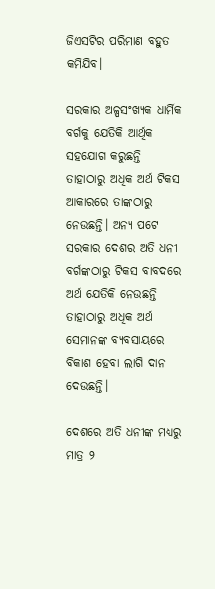ଜିଏସଟିର ପରିମାଣ ବହୁତ କମିଯିବ।

ସରକାର ଅଳ୍ପସଂଖ୍ୟକ ଧାର୍ମିକ ବର୍ଗକୁ ଯେତିକି ଆର୍ଥିକ ସହଯୋଗ କରୁଛନ୍ତି ତାହାଠାରୁ ଅଧିକ ଅର୍ଥ ଟିକସ ଆକାରରେ ତାଙ୍କଠାରୁ ନେଉଛନ୍ତି। ଅନ୍ୟ ପଟେ ସରକାର ଦେଶର ଅତି ଧନୀ ବର୍ଗଙ୍କଠାରୁ ଟିକସ ବାବଦରେ ଅର୍ଥ ଯେତିକି ନେଉଛନ୍ତି ତାହାଠାରୁ ଅଧିକ ଅର୍ଥ ସେମାନଙ୍କ ବ୍ୟବସାୟରେ ବିକାଶ ହେବା ଲାଗି ଦାନ ଦେଉଛନ୍ତି।

ଦେଶରେ ଅତି ଧନୀଙ୍କ ମଧ୍ୟରୁ ମାତ୍ର ୨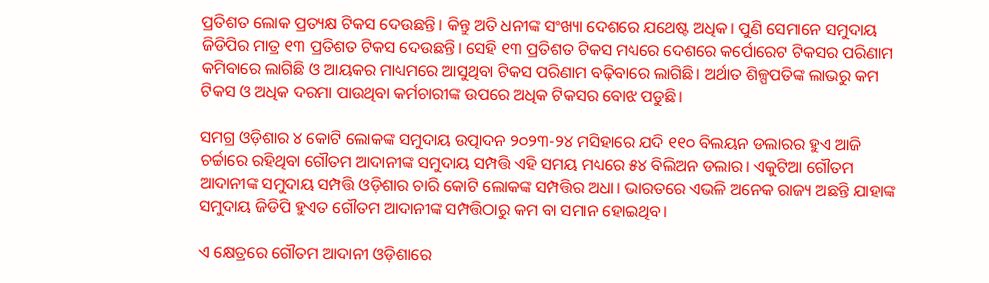ପ୍ରତିଶତ ଲୋକ ପ୍ରତ୍ୟକ୍ଷ ଟିକସ ଦେଉଛନ୍ତି। କିନ୍ତୁ ଅତି ଧନୀଙ୍କ ସଂଖ୍ୟା ଦେଶରେ ଯଥେଷ୍ଟ ଅଧିକ। ପୁଣି ସେମାନେ ସମୁଦାୟ ଜିଡିପିର ମାତ୍ର ୧୩ ପ୍ରତିଶତ ଟିକସ ଦେଉଛନ୍ତି। ସେହି ୧୩ ପ୍ରତିଶତ ଟିକସ ମଧ୍ୟରେ ଦେଶରେ କର୍ପୋରେଟ ଟିକସର ପରିଣାମ କମିବାରେ ଲାଗିଛି ଓ ଆୟକର ମାଧ୍ୟମରେ ଆସୁଥିବା ଟିକସ ପରିଣାମ ବଢ଼ିବାରେ ଲାଗିଛି। ଅର୍ଥାତ ଶିଳ୍ପପତିଙ୍କ ଲାଭରୁ କମ ଟିକସ ଓ ଅଧିକ ଦରମା ପାଉଥିବା କର୍ମଚାରୀଙ୍କ ଉପରେ ଅଧିକ ଟିକସର ବୋଝ ପଡୁଛି।

ସମଗ୍ର ଓଡ଼ିଶାର ୪ କୋଟି ଲୋକଙ୍କ ସମୁଦାୟ ଉତ୍ପାଦନ ୨୦୨୩-୨୪ ମସିହାରେ ଯଦି ୧୧୦ ବିଲୟନ ଡଲାରର ହୁଏ ଆଜି ଚର୍ଚ୍ଚାରେ ରହିଥିବା ଗୌତମ ଆଦାନୀଙ୍କ ସମୁଦାୟ ସମ୍ପତ୍ତି ଏହି ସମୟ ମଧ୍ୟରେ ୫୪ ବିଲିଅନ ଡଲାର। ଏକୁଟିଆ ଗୌତମ ଆଦାନୀଙ୍କ ସମୁଦାୟ ସମ୍ପତ୍ତି ଓଡ଼ିଶାର ଚାରି କୋଟି ଲୋକଙ୍କ ସମ୍ପତ୍ତିର ଅଧା। ଭାରତରେ ଏଭଳି ଅନେକ ରାଜ୍ୟ ଅଛନ୍ତି ଯାହାଙ୍କ ସମୁଦାୟ ଜିଡିପି ହୁଏତ ଗୌତମ ଆଦାନୀଙ୍କ ସମ୍ପତ୍ତିଠାରୁ କମ ବା ସମାନ ହୋଇଥିବ।

ଏ କ୍ଷେତ୍ରରେ ଗୌତମ ଆଦାନୀ ଓଡ଼ିଶାରେ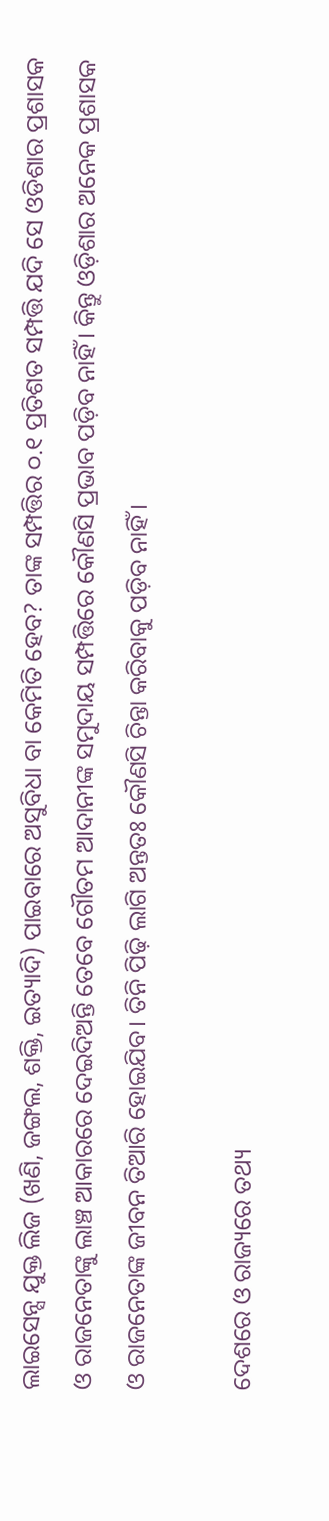ଲାଇସେନ୍ସ ଯୁକ୍ତ ଲିଜ (ଖଣି, ଜଙ୍ଗଲ, ଶକ୍ତି, ଇତ୍ୟାଦି) ପାଇବାରେ ଅସୁବିଧା ବା କେମିତି ହେବ? ତାଙ୍କ ସମ୍ପତ୍ତିର ୦.୧ ପ୍ରତିଶତ ସମ୍ପତ୍ତି ଯଦି ସେ ଓଡିଶାର ପ୍ରଶାସକ ଓ ରାଜନେତାଙ୍କୁ ଲାଞ୍ଚ ଆକାରରେ ଦେଇଦିଅନ୍ତି ତେବେ ଗୌତମ ଆଦାନୀଙ୍କ ସମୁଦାୟ ସମ୍ପତ୍ତିରେ କୌଣସି ପ୍ରଭାବ ପଡ଼ିବ ନାହିଁ। କିନ୍ତୁ ଓଡ଼ିଶାର ଅନେକ ପ୍ରଶାସକ ଓ ରାଜନେତାଙ୍କ ଜୀବନ ତିଆରି ହୋଇଯିବ। ତିନି ପିଢ଼ି ଲାଗି ଅନ୍ତତଃ କୌଣସି ଚିନ୍ତା କରିବାକୁ ପଡ଼ିବ ନାହିଁ।

ଦେଶରେ ଓ ରାଜ୍ୟରେ ତଥ୍ୟ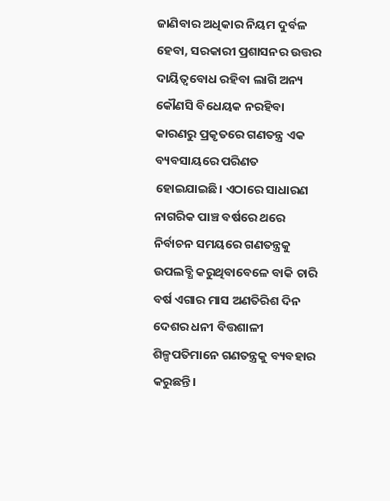ଜାଣିବାର ଅଧିକାର ନିୟମ ଦୁର୍ବଳ ହେବା, ସରକାରୀ ପ୍ରଶାସନର ଉତ୍ତର ଦାୟିତ୍ଵବୋଧ ରହିବା ଲାଗି ଅନ୍ୟ କୌଣସି ବିଧେୟକ ନରହିବା କାରଣରୁ ପ୍ରକୃତରେ ଗଣତନ୍ତ୍ର ଏକ ବ୍ୟବସାୟରେ ପରିଣତ ହୋଇଯାଇଛି। ଏଠାରେ ସାଧାରଣ ନାଗରିକ ପାଞ୍ଚ ବର୍ଷରେ ଥରେ ନିର୍ବାଚନ ସମୟରେ ଗଣତନ୍ତ୍ରକୁ ଉପଲବ୍ଧି କରୁଥିବାବେଳେ ବାକି ଚାରି ବର୍ଷ ଏଗାର ମାସ ଅଣତିରିଶ ଦିନ ଦେଶର ଧନୀ ବିତ୍ତଶାଳୀ ଶିଳ୍ପପତିମାନେ ଗଣତନ୍ତ୍ରକୁ ବ୍ୟବହାର କରୁଛନ୍ତି।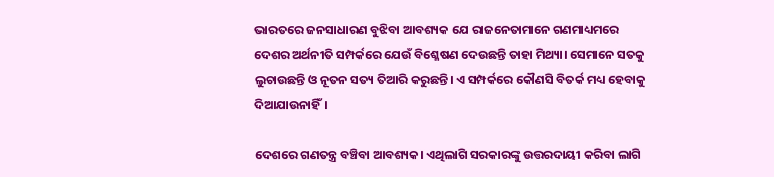ଭାରତରେ ଜନସାଧାରଣ ବୁଝିବା ଆବଶ୍ୟକ ଯେ ରାଜନେତାମାନେ ଗଣମାଧ୍ୟମରେ ଦେଶର ଅର୍ଥନୀତି ସମ୍ପର୍କରେ ଯେଉଁ ବିଶ୍ଳେଷଣ ଦେଉଛନ୍ତି ତାହା ମିଥ୍ୟା। ସେମାନେ ସତକୁ ଲୁଚାଉଛନ୍ତି ଓ ନୂତନ ସତ୍ୟ ତିଆରି କରୁଛନ୍ତି। ଏ ସମ୍ପର୍କରେ କୌଣସି ବିତର୍କ ମଧ୍ୟ ହେବାକୁ ଦିଆଯାଉନାହିଁ।

ଦେଶରେ ଗଣତନ୍ତ୍ର ବଞ୍ଚିବା ଆବଶ୍ୟକ। ଏଥିଲାଗି ସରକାରଙ୍କୁ ଉତ୍ତରଦାୟୀ କରିବା ଲାଗି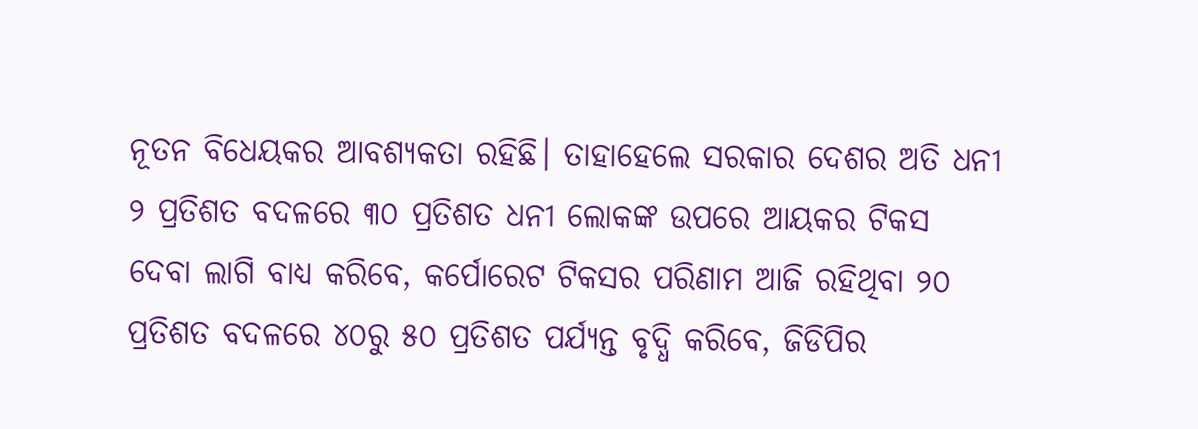ନୂତନ ବିଧେୟକର ଆବଶ୍ୟକତା ରହିଛି। ତାହାହେଲେ ସରକାର ଦେଶର ଅତି ଧନୀ ୨ ପ୍ରତିଶତ ବଦଳରେ ୩୦ ପ୍ରତିଶତ ଧନୀ ଲୋକଙ୍କ ଉପରେ ଆୟକର ଟିକସ ଦେବା ଲାଗି ବାଧ୍ୟ କରିବେ, କର୍ପୋରେଟ ଟିକସର ପରିଣାମ ଆଜି ରହିଥିବା ୨୦ ପ୍ରତିଶତ ବଦଳରେ ୪୦ରୁ ୫୦ ପ୍ରତିଶତ ପର୍ଯ୍ୟନ୍ତ ବୃଦ୍ଧି କରିବେ, ଜିଡିପିର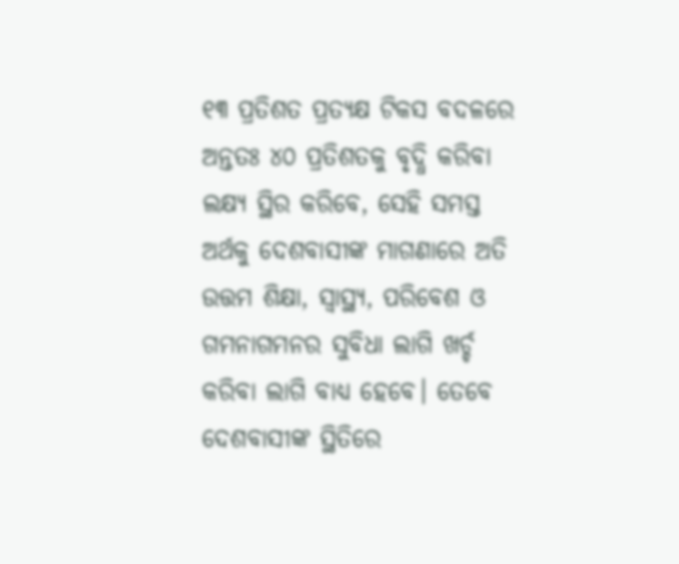୧୩ ପ୍ରତିଶତ ପ୍ରତ୍ୟକ୍ଷ ଟିକସ ବଦଳରେ ଅନ୍ତତଃ ୪୦ ପ୍ରତିଶତକୁ ବୃଦ୍ଧି କରିବା ଲକ୍ଷ୍ୟ ସ୍ଥିର କରିବେ, ସେହି ସମସ୍ତ ଅର୍ଥକୁ ଦେଶବାସୀଙ୍କ ମାଗଣାରେ ଅତି ଉତ୍ତମ ଶିକ୍ଷା, ସ୍ୱାସ୍ଥ୍ୟ, ପରିବେଶ ଓ ଗମନାଗମନର ସୁବିଧା ଲାଗି ଖର୍ଚ୍ଚ କରିବା ଲାଗି ବାଧ୍ୟ ହେବେ। ତେବେ ଦେଶବାସୀଙ୍କ ସ୍ଥିତିରେ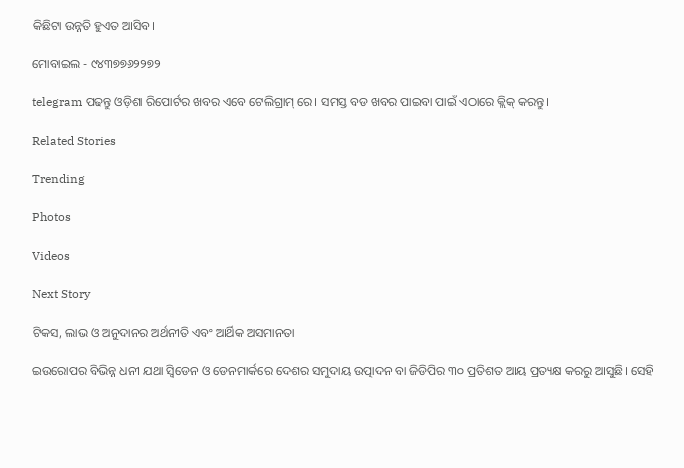କିଛିଟା ଉନ୍ନତି ହୁଏତ ଆସିବ।

ମୋବାଇଲ - ୯୪୩୭୭୬୨୨୭୨

telegram ପଢନ୍ତୁ ଓଡ଼ିଶା ରିପୋର୍ଟର ଖବର ଏବେ ଟେଲିଗ୍ରାମ୍ ରେ। ସମସ୍ତ ବଡ ଖବର ପାଇବା ପାଇଁ ଏଠାରେ କ୍ଲିକ୍ କରନ୍ତୁ।

Related Stories

Trending

Photos

Videos

Next Story

ଟିକସ, ଲାଭ ଓ ଅନୁଦାନର ଅର୍ଥନୀତି ଏବଂ ଆର୍ଥିକ ଅସମାନତା

ଇଉରୋପର ବିଭିନ୍ନ ଧନୀ ଯଥା ସ୍ଵିଡେନ ଓ ଡେନମାର୍କରେ ଦେଶର ସମୁଦାୟ ଉତ୍ପାଦନ ବା ଜିଡିପିର ୩୦ ପ୍ରତିଶତ ଆୟ ପ୍ରତ୍ୟକ୍ଷ କରରୁ ଆସୁଛି। ସେହି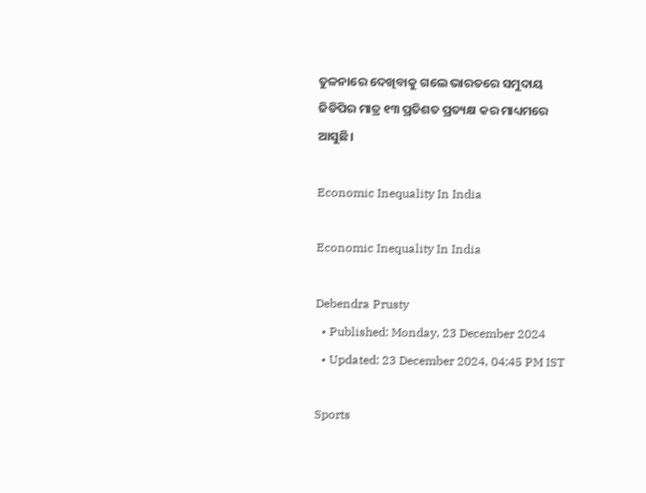ତୁଳନାରେ ଦେଖିବାକୁ ଗଲେ ଭାରତରେ ସମୁଦାୟ ଜିଡିପିର ମାତ୍ର ୧୩ ପ୍ରତିଶତ ପ୍ରତ୍ୟକ୍ଷ କର ମାଧ୍ୟମରେ ଆସୁଛି।

Economic Inequality In India

Economic Inequality In India

Debendra Prusty
  • Published: Monday, 23 December 2024
  • Updated: 23 December 2024, 04:45 PM IST

Sports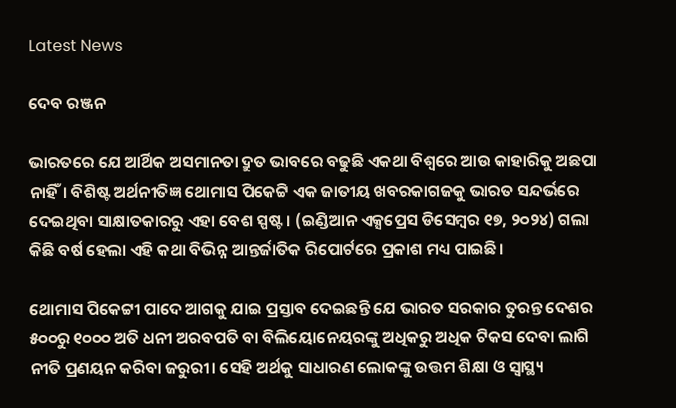Latest News

ଦେବ ରଞ୍ଜନ

ଭାରତରେ ଯେ ଆର୍ଥିକ ଅସମାନତା ଦ୍ରୁତ ଭାବରେ ବଢୁଛି ଏକଥା ବିଶ୍ଵରେ ଆଉ କାହାରିକୁ ଅଛପା ନାହିଁ। ବିଶିଷ୍ଟ ଅର୍ଥନୀତିଜ୍ଞ ଥୋମାସ ପିକେଟ୍ଟି ଏକ ଜାତୀୟ ଖବରକାଗଜକୁ ଭାରତ ସନ୍ଦର୍ଭରେ ଦେଇଥିବା ସାକ୍ଷାତକାରରୁ ଏହା ବେଶ ସ୍ପଷ୍ଟ। (ଇଣ୍ଡିଆନ ଏକ୍ସପ୍ରେସ ଡିସେମ୍ବର ୧୭, ୨୦୨୪) ଗଲା କିଛି ବର୍ଷ ହେଲା ଏହି କଥା ବିଭିନ୍ନ ଆନ୍ତର୍ଜାତିକ ରିପୋର୍ଟରେ ପ୍ରକାଶ ମଧ୍ୟ ପାଇଛି।

ଥୋମାସ ପିକେଟ୍ଟୀ ପାଦେ ଆଗକୁ ଯାଇ ପ୍ରସ୍ତାବ ଦେଇଛନ୍ତି ଯେ ଭାରତ ସରକାର ତୁରନ୍ତ ଦେଶର ୫୦୦ରୁ ୧୦୦୦ ଅତି ଧନୀ ଅରବପତି ବା ବିଲିୟୋନେୟରଙ୍କୁ ଅଧିକରୁ ଅଧିକ ଟିକସ ଦେବା ଲାଗି ନୀତି ପ୍ରଣୟନ କରିବା ଜରୁରୀ। ସେହି ଅର୍ଥକୁ ସାଧାରଣ ଲୋକଙ୍କୁ ଉତ୍ତମ ଶିକ୍ଷା ଓ ସ୍ୱାସ୍ଥ୍ୟ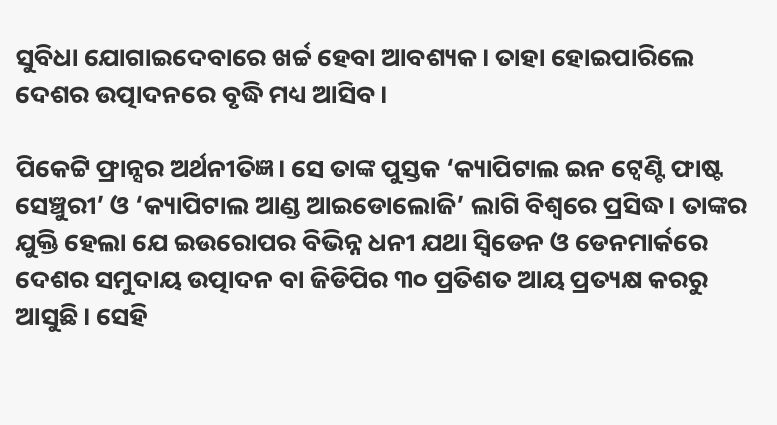ସୁବିଧା ଯୋଗାଇଦେବାରେ ଖର୍ଚ୍ଚ ହେବା ଆବଶ୍ୟକ। ତାହା ହୋଇପାରିଲେ ଦେଶର ଉତ୍ପାଦନରେ ବୃଦ୍ଧି ମଧ୍ୟ ଆସିବ।

ପିକେଟ୍ଟି ଫ୍ରାନ୍ସର ଅର୍ଥନୀତିଜ୍ଞ। ସେ ତାଙ୍କ ପୁସ୍ତକ ‘କ୍ୟାପିଟାଲ ଇନ ଟ୍ୱେଣ୍ଟି ଫାଷ୍ଟ ସେଞ୍ଚୁରୀ’ ଓ ‘କ୍ୟାପିଟାଲ ଆଣ୍ଡ ଆଇଡୋଲୋଜି’ ଲାଗି ବିଶ୍ଵରେ ପ୍ରସିଦ୍ଧ। ତାଙ୍କର ଯୁକ୍ତି ହେଲା ଯେ ଇଉରୋପର ବିଭିନ୍ନ ଧନୀ ଯଥା ସ୍ଵିଡେନ ଓ ଡେନମାର୍କରେ ଦେଶର ସମୁଦାୟ ଉତ୍ପାଦନ ବା ଜିଡିପିର ୩୦ ପ୍ରତିଶତ ଆୟ ପ୍ରତ୍ୟକ୍ଷ କରରୁ ଆସୁଛି। ସେହି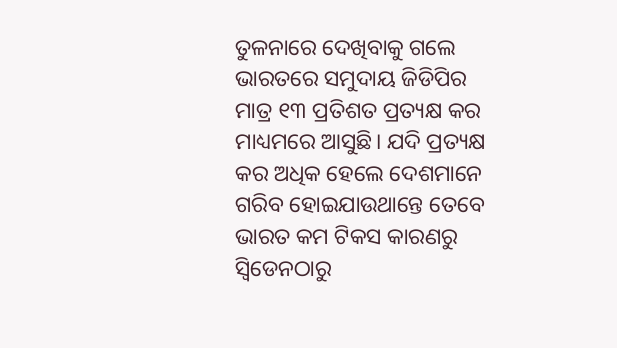ତୁଳନାରେ ଦେଖିବାକୁ ଗଲେ ଭାରତରେ ସମୁଦାୟ ଜିଡିପିର ମାତ୍ର ୧୩ ପ୍ରତିଶତ ପ୍ରତ୍ୟକ୍ଷ କର ମାଧ୍ୟମରେ ଆସୁଛି। ଯଦି ପ୍ରତ୍ୟକ୍ଷ କର ଅଧିକ ହେଲେ ଦେଶମାନେ ଗରିବ ହୋଇଯାଉଥାନ୍ତେ ତେବେ ଭାରତ କମ ଟିକସ କାରଣରୁ ସ୍ଵିଡେନଠାରୁ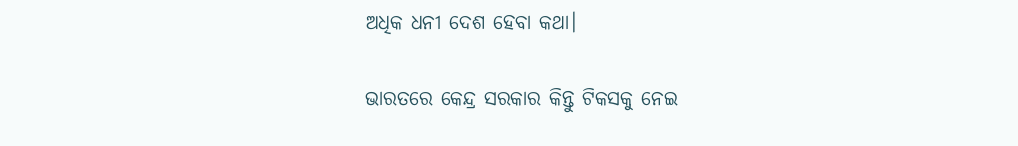ଅଧିକ ଧନୀ ଦେଶ ହେବା କଥା।

ଭାରତରେ କେନ୍ଦ୍ର ସରକାର କିନ୍ତୁ ଟିକସକୁ ନେଇ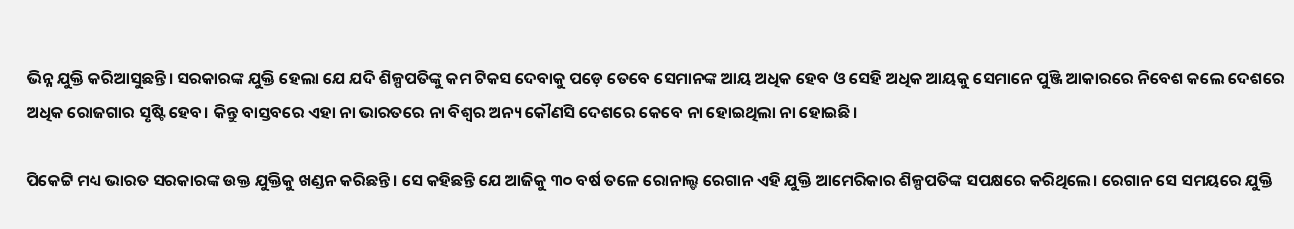ଭିନ୍ନ ଯୁକ୍ତି କରିଆସୁଛନ୍ତି। ସରକାରଙ୍କ ଯୁକ୍ତି ହେଲା ଯେ ଯଦି ଶିଳ୍ପପତିଙ୍କୁ କମ ଟିକସ ଦେବାକୁ ପଡ଼େ ତେବେ ସେମାନଙ୍କ ଆୟ ଅଧିକ ହେବ ଓ ସେହି ଅଧିକ ଆୟକୁ ସେମାନେ ପୁଞ୍ଜି ଆକାରରେ ନିବେଶ କଲେ ଦେଶରେ ଅଧିକ ରୋଜଗାର ସୃଷ୍ଟି ହେବ। କିନ୍ତୁ ବାସ୍ତବରେ ଏହା ନା ଭାରତରେ ନା ବିଶ୍ଵର ଅନ୍ୟ କୌଣସି ଦେଶରେ କେବେ ନା ହୋଇଥିଲା ନା ହୋଇଛି।

ପିକେଟ୍ଟି ମଧ୍ୟ ଭାରତ ସରକାରଙ୍କ ଉକ୍ତ ଯୁକ୍ତିକୁ ଖଣ୍ଡନ କରିଛନ୍ତି। ସେ କହିଛନ୍ତି ଯେ ଆଜିକୁ ୩୦ ବର୍ଷ ତଳେ ରୋନାଲ୍ଡ ରେଗାନ ଏହି ଯୁକ୍ତି ଆମେରିକାର ଶିଳ୍ପପତିଙ୍କ ସପକ୍ଷରେ କରିଥିଲେ। ରେଗାନ ସେ ସମୟରେ ଯୁକ୍ତି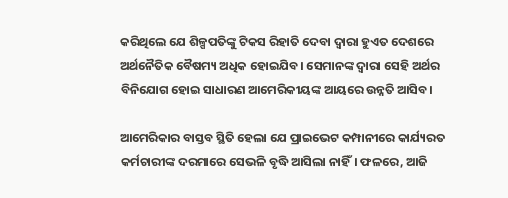କରିଥିଲେ ଯେ ଶିଳ୍ପପତିଙ୍କୁ ଟିକସ ରିହାତି ଦେବା ଦ୍ଵାରା ହୁଏତ ଦେଶରେ ଅର୍ଥନୈତିକ ବୈଷମ୍ୟ ଅଧିକ ହୋଇଯିବ। ସେମାନଙ୍କ ଦ୍ଵାରା ସେହି ଅର୍ଥର ବିନିଯୋଗ ହୋଇ ସାଧାରଣ ଆମେରିକୀୟଙ୍କ ଆୟରେ ଉନ୍ନତି ଆସିବ।

ଆମେରିକାର ବାସ୍ତବ ସ୍ଥିତି ହେଲା ଯେ ପ୍ରାଇଭେଟ କମ୍ପାନୀରେ କାର୍ଯ୍ୟରତ କର୍ମଚାରୀଙ୍କ ଦରମାରେ ସେଭଳି ବୃଦ୍ଧି ଆସିଲା ନାହିଁ। ଫଳରେ, ଆଜି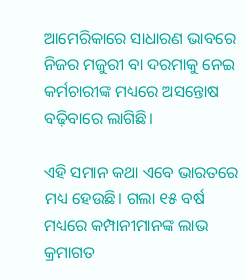ଆମେରିକାରେ ସାଧାରଣ ଭାବରେ ନିଜର ମଜୁରୀ ବା ଦରମାକୁ ନେଇ କର୍ମଚାରୀଙ୍କ ମଧ୍ୟରେ ଅସନ୍ତୋଷ ବଢ଼ିବାରେ ଲାଗିଛି।

ଏହି ସମାନ କଥା ଏବେ ଭାରତରେ ମଧ୍ୟ ହେଉଛି। ଗଲା ୧୫ ବର୍ଷ ମଧ୍ୟରେ କମ୍ପାନୀମାନଙ୍କ ଲାଭ କ୍ରମାଗତ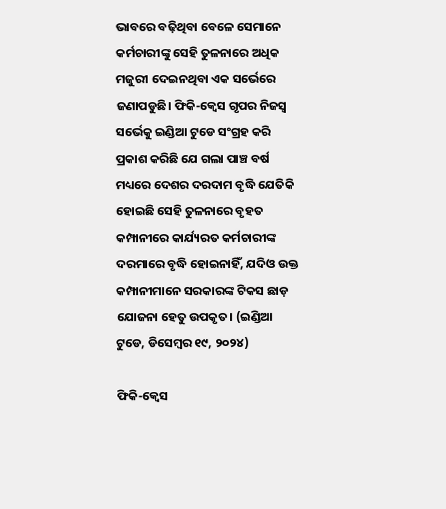ଭାବରେ ବଢ଼ିଥିବା ବେଳେ ସେମାନେ କର୍ମଚାରୀଙ୍କୁ ସେହି ତୁଳନାରେ ଅଧିକ ମଜୁରୀ ଦେଇନଥିବା ଏକ ସର୍ଭେରେ ଜଣାପଡୁଛି। ଫିକି-କ୍ଵେସ ଗୃପର ନିଜସ୍ଵ ସର୍ଭେକୁ ଇଣ୍ଡିଆ ଟୁଡେ ସଂଗ୍ରହ କରି ପ୍ରକାଶ କରିଛି ଯେ ଗଲା ପାଞ୍ଚ ବର୍ଷ ମଧ୍ୟରେ ଦେଶର ଦରଦାମ ବୃଦ୍ଧି ଯେତିକି ହୋଇଛି ସେହି ତୁଳନାରେ ବୃହତ କମ୍ପାନୀରେ କାର୍ଯ୍ୟରତ କର୍ମଚାରୀଙ୍କ ଦରମାରେ ବୃଦ୍ଧି ହୋଇନାହିଁ, ଯଦିଓ ଉକ୍ତ କମ୍ପାନୀମାନେ ସରକାରଙ୍କ ଟିକସ ଛାଡ଼ ଯୋଜନା ହେତୁ ଉପକୃତ। (ଇଣ୍ଡିଆ ଟୁଡେ, ଡିସେମ୍ବର ୧୯, ୨୦୨୪)

ଫିକି-କ୍ଵେସ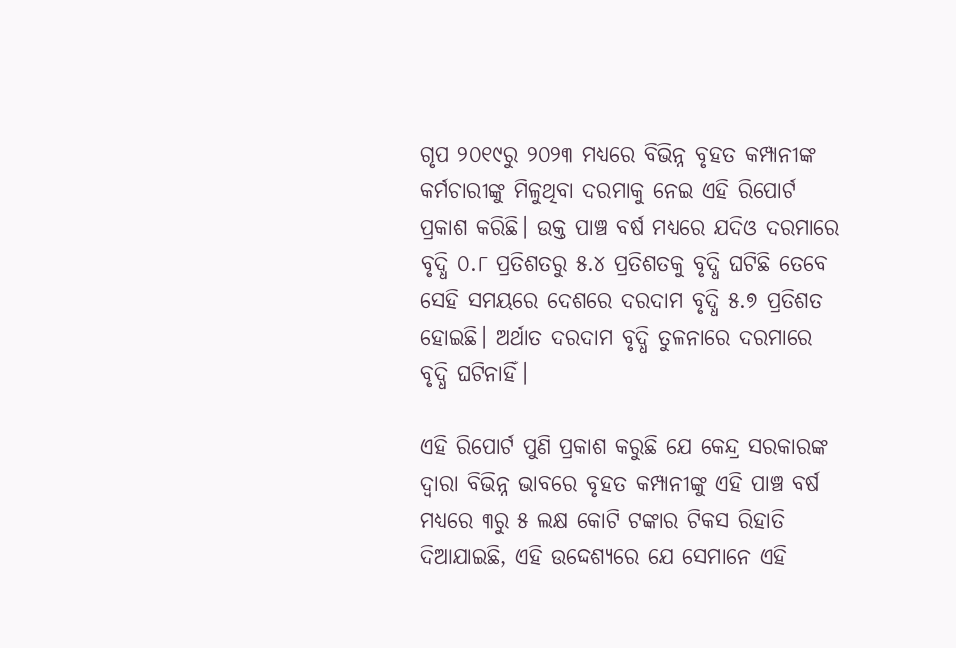ଗୃପ ୨୦୧୯ରୁ ୨୦୨୩ ମଧ୍ୟରେ ବିଭିନ୍ନ ବୃହତ କମ୍ପାନୀଙ୍କ କର୍ମଚାରୀଙ୍କୁ ମିଳୁଥିବା ଦରମାକୁ ନେଇ ଏହି ରିପୋର୍ଟ ପ୍ରକାଶ କରିଛି। ଉକ୍ତ ପାଞ୍ଚ ବର୍ଷ ମଧ୍ୟରେ ଯଦିଓ ଦରମାରେ ବୃଦ୍ଧି ୦.୮ ପ୍ରତିଶତରୁ ୫.୪ ପ୍ରତିଶତକୁ ବୃଦ୍ଧି ଘଟିଛି ତେବେ ସେହି ସମୟରେ ଦେଶରେ ଦରଦାମ ବୃଦ୍ଧି ୫.୭ ପ୍ରତିଶତ ହୋଇଛି। ଅର୍ଥାତ ଦରଦାମ ବୃଦ୍ଧି ତୁଳନାରେ ଦରମାରେ ବୃଦ୍ଧି ଘଟିନାହିଁ।

ଏହି ରିପୋର୍ଟ ପୁଣି ପ୍ରକାଶ କରୁଛି ଯେ କେନ୍ଦ୍ର ସରକାରଙ୍କ ଦ୍ଵାରା ବିଭିନ୍ନ ଭାବରେ ବୃହତ କମ୍ପାନୀଙ୍କୁ ଏହି ପାଞ୍ଚ ବର୍ଷ ମଧ୍ୟରେ ୩ରୁ ୫ ଲକ୍ଷ କୋଟି ଟଙ୍କାର ଟିକସ ରିହାତି ଦିଆଯାଇଛି, ଏହି ଉଦ୍ଦେଶ୍ୟରେ ଯେ ସେମାନେ ଏହି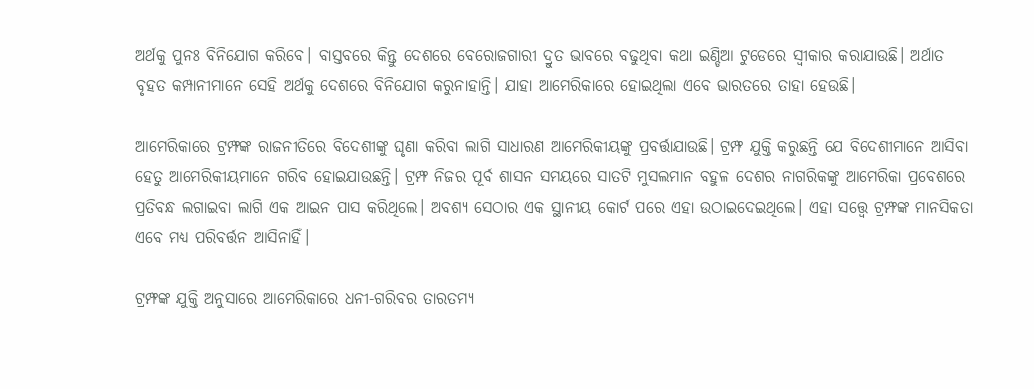ଅର୍ଥକୁ ପୁନଃ ବିନିଯୋଗ କରିବେ। ବାସ୍ତବରେ କିନ୍ତୁ ଦେଶରେ ବେରୋଜଗାରୀ ଦ୍ରୁତ ଭାବରେ ବଢୁଥିବା କଥା ଇଣ୍ଡିଆ ଟୁଡେରେ ସ୍ଵୀକାର କରାଯାଉଛି। ଅର୍ଥାତ ବୃହତ କମ୍ପାନୀମାନେ ସେହି ଅର୍ଥକୁ ଦେଶରେ ବିନିଯୋଗ କରୁନାହାନ୍ତି। ଯାହା ଆମେରିକାରେ ହୋଇଥିଲା ଏବେ ଭାରତରେ ତାହା ହେଉଛି।

ଆମେରିକାରେ ଟ୍ରମ୍ଫଙ୍କ ରାଜନୀତିରେ ବିଦେଶୀଙ୍କୁ ଘୃଣା କରିବା ଲାଗି ସାଧାରଣ ଆମେରିକୀୟଙ୍କୁ ପ୍ରବର୍ତ୍ତାଯାଉଛି। ଟ୍ରମ୍ଫ ଯୁକ୍ତି କରୁଛନ୍ତି ଯେ ବିଦେଶୀମାନେ ଆସିବା ହେତୁ ଆମେରିକୀୟମାନେ ଗରିବ ହୋଇଯାଉଛନ୍ତି। ଟ୍ରମ୍ଫ ନିଜର ପୂର୍ବ ଶାସନ ସମୟରେ ସାତଟି ମୁସଲମାନ ବହୁଳ ଦେଶର ନାଗରିକଙ୍କୁ ଆମେରିକା ପ୍ରବେଶରେ ପ୍ରତିବନ୍ଧ ଲଗାଇବା ଲାଗି ଏକ ଆଇନ ପାସ କରିଥିଲେ। ଅବଶ୍ୟ ସେଠାର ଏକ ସ୍ଥାନୀୟ କୋର୍ଟ ପରେ ଏହା ଉଠାଇଦେଇଥିଲେ। ଏହା ସତ୍ତ୍ୱେ ଟ୍ରମ୍ଫଙ୍କ ମାନସିକତା ଏବେ ମଧ୍ୟ ପରିବର୍ତ୍ତନ ଆସିନାହିଁ।

ଟ୍ରମ୍ଫଙ୍କ ଯୁକ୍ତି ଅନୁସାରେ ଆମେରିକାରେ ଧନୀ-ଗରିବର ତାରତମ୍ୟ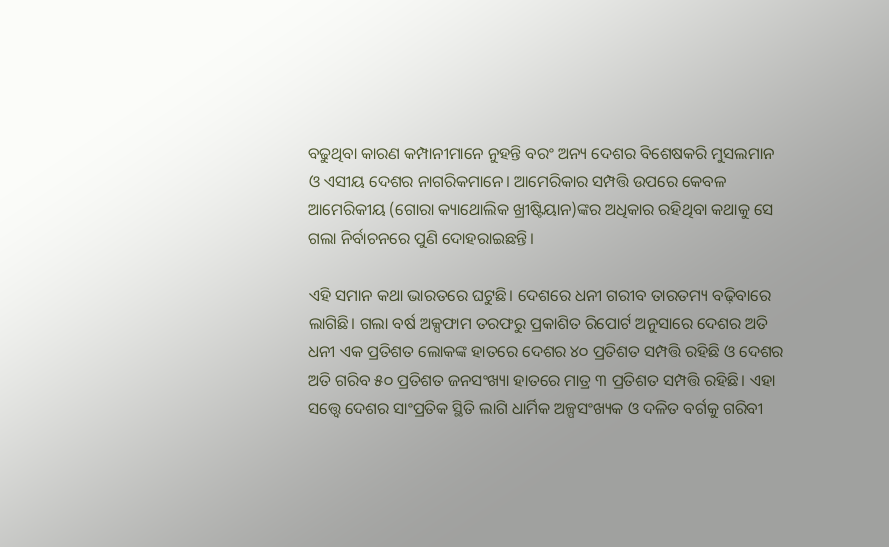ବଢୁଥିବା କାରଣ କମ୍ପାନୀମାନେ ନୁହନ୍ତି ବରଂ ଅନ୍ୟ ଦେଶର ବିଶେଷକରି ମୁସଲମାନ ଓ ଏସୀୟ ଦେଶର ନାଗରିକମାନେ। ଆମେରିକାର ସମ୍ପତ୍ତି ଉପରେ କେବଳ ଆମେରିକୀୟ (ଗୋରା କ୍ୟାଥୋଲିକ ଖ୍ରୀଷ୍ଟିୟାନ)ଙ୍କର ଅଧିକାର ରହିଥିବା କଥାକୁ ସେ ଗଲା ନିର୍ବାଚନରେ ପୁଣି ଦୋହରାଇଛନ୍ତି।

ଏହି ସମାନ କଥା ଭାରତରେ ଘଟୁଛି। ଦେଶରେ ଧନୀ ଗରୀବ ତାରତମ୍ୟ ବଢ଼ିବାରେ ଲାଗିଛି। ଗଲା ବର୍ଷ ଅକ୍ସଫାମ ତରଫରୁ ପ୍ରକାଶିତ ରିପୋର୍ଟ ଅନୁସାରେ ଦେଶର ଅତି ଧନୀ ଏକ ପ୍ରତିଶତ ଲୋକଙ୍କ ହାତରେ ଦେଶର ୪୦ ପ୍ରତିଶତ ସମ୍ପତ୍ତି ରହିଛି ଓ ଦେଶର ଅତି ଗରିବ ୫୦ ପ୍ରତିଶତ ଜନସଂଖ୍ୟା ହାତରେ ମାତ୍ର ୩ ପ୍ରତିଶତ ସମ୍ପତ୍ତି ରହିଛି। ଏହା ସତ୍ତ୍ୱେ ଦେଶର ସାଂପ୍ରତିକ ସ୍ଥିତି ଲାଗି ଧାର୍ମିକ ଅଳ୍ପସଂଖ୍ୟକ ଓ ଦଳିତ ବର୍ଗକୁ ଗରିବୀ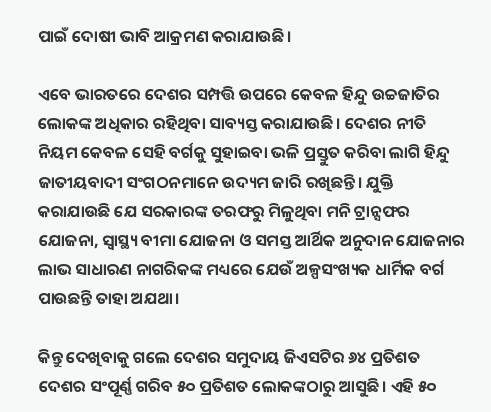ପାଇଁ ଦୋଷୀ ଭାବି ଆକ୍ରମଣ କରାଯାଉଛି।

ଏବେ ଭାରତରେ ଦେଶର ସମ୍ପତ୍ତି ଉପରେ କେବଳ ହିନ୍ଦୁ ଉଚ୍ଚଜାତିର ଲୋକଙ୍କ ଅଧିକାର ରହିଥିବା ସାବ୍ୟସ୍ତ କରାଯାଉଛି। ଦେଶର ନୀତି ନିୟମ କେବଳ ସେହି ବର୍ଗକୁ ସୁହାଇବା ଭଳି ପ୍ରସ୍ତୁତ କରିବା ଲାଗି ହିନ୍ଦୁ ଜାତୀୟବାଦୀ ସଂଗଠନମାନେ ଉଦ୍ୟମ ଜାରି ରଖିଛନ୍ତି। ଯୁକ୍ତି କରାଯାଉଛି ଯେ ସରକାରଙ୍କ ତରଫରୁ ମିଳୁଥିବା ମନି ଟ୍ରାନ୍ସଫର ଯୋଜନା, ସ୍ୱାସ୍ଥ୍ୟ ବୀମା ଯୋଜନା ଓ ସମସ୍ତ ଆର୍ଥିକ ଅନୁଦାନ ଯୋଜନାର ଲାଭ ସାଧାରଣ ନାଗରିକଙ୍କ ମଧ୍ୟରେ ଯେଉଁ ଅଳ୍ପସଂଖ୍ୟକ ଧାର୍ମିକ ବର୍ଗ ପାଉଛନ୍ତି ତାହା ଅଯଥା।

କିନ୍ତୁ ଦେଖିବାକୁ ଗଲେ ଦେଶର ସମୁଦାୟ ଜିଏସଟିର ୬୪ ପ୍ରତିଶତ ଦେଶର ସଂପୂର୍ଣ୍ଣ ଗରିବ ୫୦ ପ୍ରତିଶତ ଲୋକଙ୍କଠାରୁ ଆସୁଛି। ଏହି ୫୦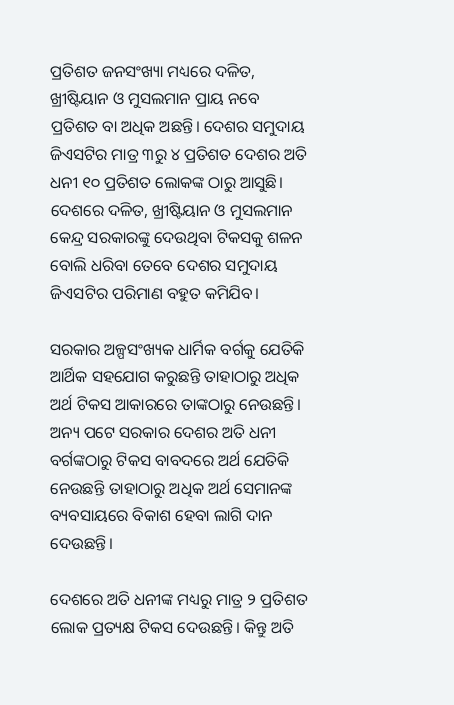ପ୍ରତିଶତ ଜନସଂଖ୍ୟା ମଧ୍ୟରେ ଦଳିତ, ଖ୍ରୀଷ୍ଟିୟାନ ଓ ମୁସଲମାନ ପ୍ରାୟ ନବେ ପ୍ରତିଶତ ବା ଅଧିକ ଅଛନ୍ତି। ଦେଶର ସମୁଦାୟ ଜିଏସଟିର ମାତ୍ର ୩ରୁ ୪ ପ୍ରତିଶତ ଦେଶର ଅତି ଧନୀ ୧୦ ପ୍ରତିଶତ ଲୋକଙ୍କ ଠାରୁ ଆସୁଛି। ଦେଶରେ ଦଳିତ, ଖ୍ରୀଷ୍ଟିୟାନ ଓ ମୁସଲମାନ କେନ୍ଦ୍ର ସରକାରଙ୍କୁ ଦେଉଥିବା ଟିକସକୁ ଶଳନ ବୋଲି ଧରିବା ତେବେ ଦେଶର ସମୁଦାୟ ଜିଏସଟିର ପରିମାଣ ବହୁତ କମିଯିବ।

ସରକାର ଅଳ୍ପସଂଖ୍ୟକ ଧାର୍ମିକ ବର୍ଗକୁ ଯେତିକି ଆର୍ଥିକ ସହଯୋଗ କରୁଛନ୍ତି ତାହାଠାରୁ ଅଧିକ ଅର୍ଥ ଟିକସ ଆକାରରେ ତାଙ୍କଠାରୁ ନେଉଛନ୍ତି। ଅନ୍ୟ ପଟେ ସରକାର ଦେଶର ଅତି ଧନୀ ବର୍ଗଙ୍କଠାରୁ ଟିକସ ବାବଦରେ ଅର୍ଥ ଯେତିକି ନେଉଛନ୍ତି ତାହାଠାରୁ ଅଧିକ ଅର୍ଥ ସେମାନଙ୍କ ବ୍ୟବସାୟରେ ବିକାଶ ହେବା ଲାଗି ଦାନ ଦେଉଛନ୍ତି।

ଦେଶରେ ଅତି ଧନୀଙ୍କ ମଧ୍ୟରୁ ମାତ୍ର ୨ ପ୍ରତିଶତ ଲୋକ ପ୍ରତ୍ୟକ୍ଷ ଟିକସ ଦେଉଛନ୍ତି। କିନ୍ତୁ ଅତି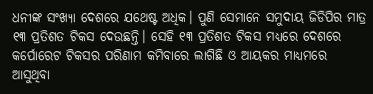ଧନୀଙ୍କ ସଂଖ୍ୟା ଦେଶରେ ଯଥେଷ୍ଟ ଅଧିକ। ପୁଣି ସେମାନେ ସମୁଦାୟ ଜିଡିପିର ମାତ୍ର ୧୩ ପ୍ରତିଶତ ଟିକସ ଦେଉଛନ୍ତି। ସେହି ୧୩ ପ୍ରତିଶତ ଟିକସ ମଧ୍ୟରେ ଦେଶରେ କର୍ପୋରେଟ ଟିକସର ପରିଣାମ କମିବାରେ ଲାଗିଛି ଓ ଆୟକର ମାଧ୍ୟମରେ ଆସୁଥିବା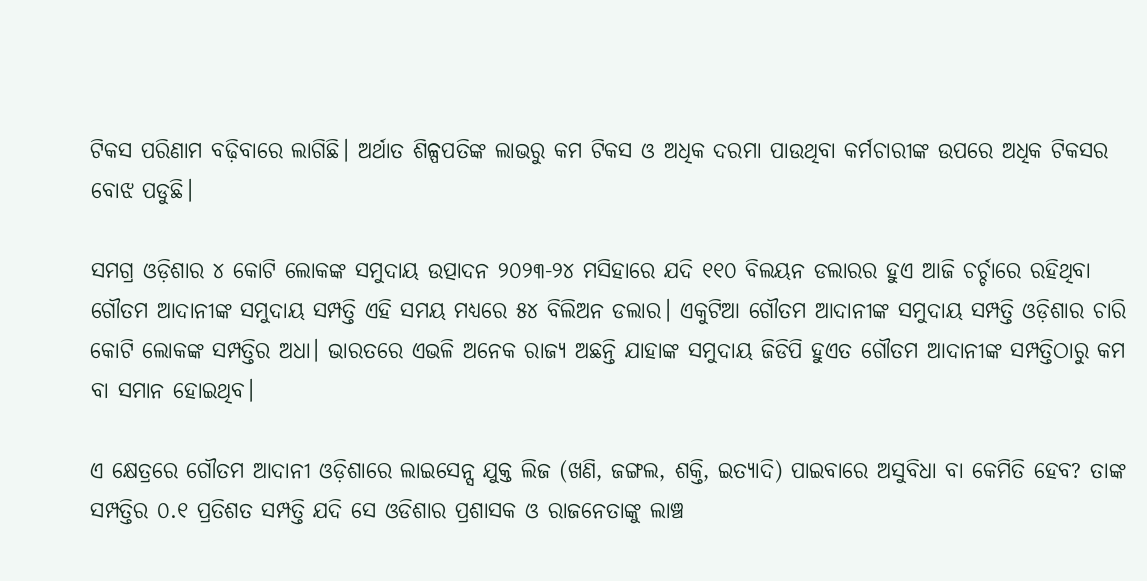ଟିକସ ପରିଣାମ ବଢ଼ିବାରେ ଲାଗିଛି। ଅର୍ଥାତ ଶିଳ୍ପପତିଙ୍କ ଲାଭରୁ କମ ଟିକସ ଓ ଅଧିକ ଦରମା ପାଉଥିବା କର୍ମଚାରୀଙ୍କ ଉପରେ ଅଧିକ ଟିକସର ବୋଝ ପଡୁଛି।

ସମଗ୍ର ଓଡ଼ିଶାର ୪ କୋଟି ଲୋକଙ୍କ ସମୁଦାୟ ଉତ୍ପାଦନ ୨୦୨୩-୨୪ ମସିହାରେ ଯଦି ୧୧୦ ବିଲୟନ ଡଲାରର ହୁଏ ଆଜି ଚର୍ଚ୍ଚାରେ ରହିଥିବା ଗୌତମ ଆଦାନୀଙ୍କ ସମୁଦାୟ ସମ୍ପତ୍ତି ଏହି ସମୟ ମଧ୍ୟରେ ୫୪ ବିଲିଅନ ଡଲାର। ଏକୁଟିଆ ଗୌତମ ଆଦାନୀଙ୍କ ସମୁଦାୟ ସମ୍ପତ୍ତି ଓଡ଼ିଶାର ଚାରି କୋଟି ଲୋକଙ୍କ ସମ୍ପତ୍ତିର ଅଧା। ଭାରତରେ ଏଭଳି ଅନେକ ରାଜ୍ୟ ଅଛନ୍ତି ଯାହାଙ୍କ ସମୁଦାୟ ଜିଡିପି ହୁଏତ ଗୌତମ ଆଦାନୀଙ୍କ ସମ୍ପତ୍ତିଠାରୁ କମ ବା ସମାନ ହୋଇଥିବ।

ଏ କ୍ଷେତ୍ରରେ ଗୌତମ ଆଦାନୀ ଓଡ଼ିଶାରେ ଲାଇସେନ୍ସ ଯୁକ୍ତ ଲିଜ (ଖଣି, ଜଙ୍ଗଲ, ଶକ୍ତି, ଇତ୍ୟାଦି) ପାଇବାରେ ଅସୁବିଧା ବା କେମିତି ହେବ? ତାଙ୍କ ସମ୍ପତ୍ତିର ୦.୧ ପ୍ରତିଶତ ସମ୍ପତ୍ତି ଯଦି ସେ ଓଡିଶାର ପ୍ରଶାସକ ଓ ରାଜନେତାଙ୍କୁ ଲାଞ୍ଚ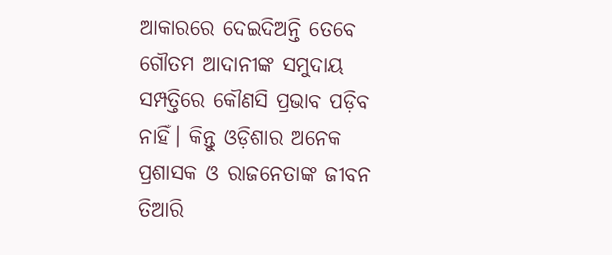ଆକାରରେ ଦେଇଦିଅନ୍ତି ତେବେ ଗୌତମ ଆଦାନୀଙ୍କ ସମୁଦାୟ ସମ୍ପତ୍ତିରେ କୌଣସି ପ୍ରଭାବ ପଡ଼ିବ ନାହିଁ। କିନ୍ତୁ ଓଡ଼ିଶାର ଅନେକ ପ୍ରଶାସକ ଓ ରାଜନେତାଙ୍କ ଜୀବନ ତିଆରି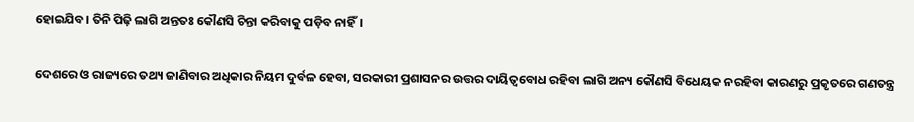ହୋଇଯିବ। ତିନି ପିଢ଼ି ଲାଗି ଅନ୍ତତଃ କୌଣସି ଚିନ୍ତା କରିବାକୁ ପଡ଼ିବ ନାହିଁ।

ଦେଶରେ ଓ ରାଜ୍ୟରେ ତଥ୍ୟ ଜାଣିବାର ଅଧିକାର ନିୟମ ଦୁର୍ବଳ ହେବା, ସରକାରୀ ପ୍ରଶାସନର ଉତ୍ତର ଦାୟିତ୍ଵବୋଧ ରହିବା ଲାଗି ଅନ୍ୟ କୌଣସି ବିଧେୟକ ନରହିବା କାରଣରୁ ପ୍ରକୃତରେ ଗଣତନ୍ତ୍ର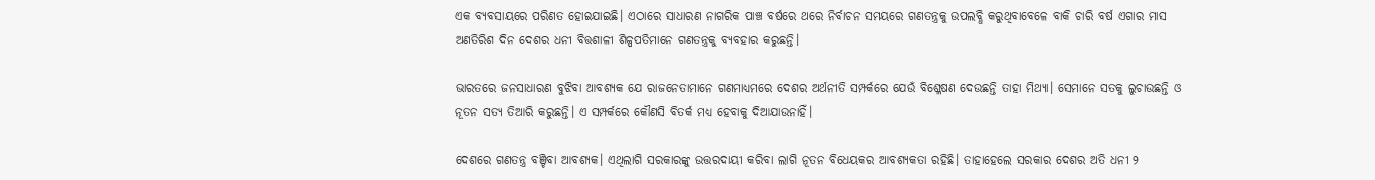ଏକ ବ୍ୟବସାୟରେ ପରିଣତ ହୋଇଯାଇଛି। ଏଠାରେ ସାଧାରଣ ନାଗରିକ ପାଞ୍ଚ ବର୍ଷରେ ଥରେ ନିର୍ବାଚନ ସମୟରେ ଗଣତନ୍ତ୍ରକୁ ଉପଲବ୍ଧି କରୁଥିବାବେଳେ ବାକି ଚାରି ବର୍ଷ ଏଗାର ମାସ ଅଣତିରିଶ ଦିନ ଦେଶର ଧନୀ ବିତ୍ତଶାଳୀ ଶିଳ୍ପପତିମାନେ ଗଣତନ୍ତ୍ରକୁ ବ୍ୟବହାର କରୁଛନ୍ତି।

ଭାରତରେ ଜନସାଧାରଣ ବୁଝିବା ଆବଶ୍ୟକ ଯେ ରାଜନେତାମାନେ ଗଣମାଧ୍ୟମରେ ଦେଶର ଅର୍ଥନୀତି ସମ୍ପର୍କରେ ଯେଉଁ ବିଶ୍ଳେଷଣ ଦେଉଛନ୍ତି ତାହା ମିଥ୍ୟା। ସେମାନେ ସତକୁ ଲୁଚାଉଛନ୍ତି ଓ ନୂତନ ସତ୍ୟ ତିଆରି କରୁଛନ୍ତି। ଏ ସମ୍ପର୍କରେ କୌଣସି ବିତର୍କ ମଧ୍ୟ ହେବାକୁ ଦିଆଯାଉନାହିଁ।

ଦେଶରେ ଗଣତନ୍ତ୍ର ବଞ୍ଚିବା ଆବଶ୍ୟକ। ଏଥିଲାଗି ସରକାରଙ୍କୁ ଉତ୍ତରଦାୟୀ କରିବା ଲାଗି ନୂତନ ବିଧେୟକର ଆବଶ୍ୟକତା ରହିଛି। ତାହାହେଲେ ସରକାର ଦେଶର ଅତି ଧନୀ ୨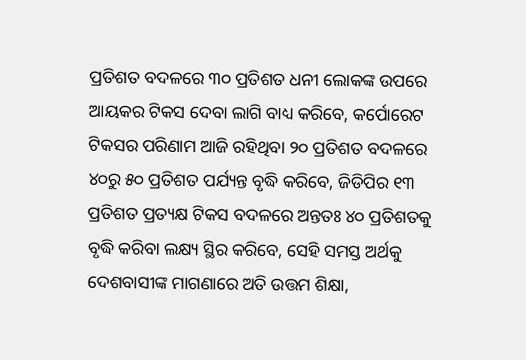ପ୍ରତିଶତ ବଦଳରେ ୩୦ ପ୍ରତିଶତ ଧନୀ ଲୋକଙ୍କ ଉପରେ ଆୟକର ଟିକସ ଦେବା ଲାଗି ବାଧ୍ୟ କରିବେ, କର୍ପୋରେଟ ଟିକସର ପରିଣାମ ଆଜି ରହିଥିବା ୨୦ ପ୍ରତିଶତ ବଦଳରେ ୪୦ରୁ ୫୦ ପ୍ରତିଶତ ପର୍ଯ୍ୟନ୍ତ ବୃଦ୍ଧି କରିବେ, ଜିଡିପିର ୧୩ ପ୍ରତିଶତ ପ୍ରତ୍ୟକ୍ଷ ଟିକସ ବଦଳରେ ଅନ୍ତତଃ ୪୦ ପ୍ରତିଶତକୁ ବୃଦ୍ଧି କରିବା ଲକ୍ଷ୍ୟ ସ୍ଥିର କରିବେ, ସେହି ସମସ୍ତ ଅର୍ଥକୁ ଦେଶବାସୀଙ୍କ ମାଗଣାରେ ଅତି ଉତ୍ତମ ଶିକ୍ଷା,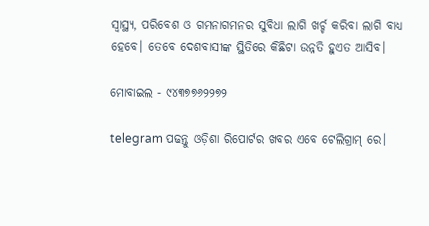ସ୍ୱାସ୍ଥ୍ୟ, ପରିବେଶ ଓ ଗମନାଗମନର ସୁବିଧା ଲାଗି ଖର୍ଚ୍ଚ କରିବା ଲାଗି ବାଧ୍ୟ ହେବେ। ତେବେ ଦେଶବାସୀଙ୍କ ସ୍ଥିତିରେ କିଛିଟା ଉନ୍ନତି ହୁଏତ ଆସିବ।

ମୋବାଇଲ - ୯୪୩୭୭୬୨୨୭୨

telegram ପଢନ୍ତୁ ଓଡ଼ିଶା ରିପୋର୍ଟର ଖବର ଏବେ ଟେଲିଗ୍ରାମ୍ ରେ।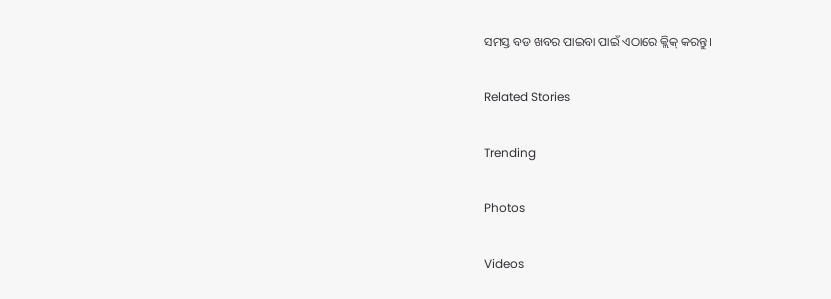ସମସ୍ତ ବଡ ଖବର ପାଇବା ପାଇଁ ଏଠାରେ କ୍ଲିକ୍ କରନ୍ତୁ।

Related Stories

Trending

Photos

Videos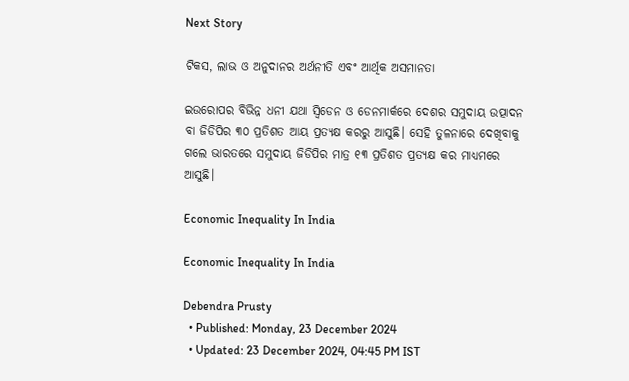Next Story

ଟିକସ, ଲାଭ ଓ ଅନୁଦାନର ଅର୍ଥନୀତି ଏବଂ ଆର୍ଥିକ ଅସମାନତା

ଇଉରୋପର ବିଭିନ୍ନ ଧନୀ ଯଥା ସ୍ଵିଡେନ ଓ ଡେନମାର୍କରେ ଦେଶର ସମୁଦାୟ ଉତ୍ପାଦନ ବା ଜିଡିପିର ୩୦ ପ୍ରତିଶତ ଆୟ ପ୍ରତ୍ୟକ୍ଷ କରରୁ ଆସୁଛି। ସେହି ତୁଳନାରେ ଦେଖିବାକୁ ଗଲେ ଭାରତରେ ସମୁଦାୟ ଜିଡିପିର ମାତ୍ର ୧୩ ପ୍ରତିଶତ ପ୍ରତ୍ୟକ୍ଷ କର ମାଧ୍ୟମରେ ଆସୁଛି।

Economic Inequality In India

Economic Inequality In India

Debendra Prusty
  • Published: Monday, 23 December 2024
  • Updated: 23 December 2024, 04:45 PM IST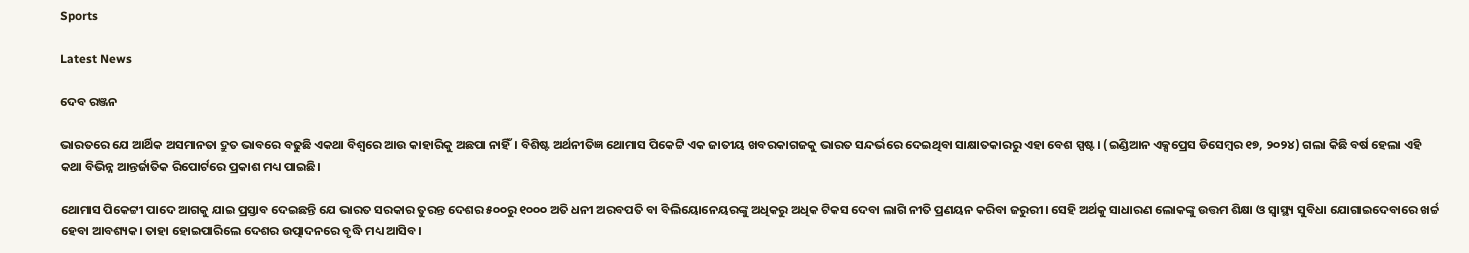Sports

Latest News

ଦେବ ରଞ୍ଜନ

ଭାରତରେ ଯେ ଆର୍ଥିକ ଅସମାନତା ଦ୍ରୁତ ଭାବରେ ବଢୁଛି ଏକଥା ବିଶ୍ଵରେ ଆଉ କାହାରିକୁ ଅଛପା ନାହିଁ। ବିଶିଷ୍ଟ ଅର୍ଥନୀତିଜ୍ଞ ଥୋମାସ ପିକେଟ୍ଟି ଏକ ଜାତୀୟ ଖବରକାଗଜକୁ ଭାରତ ସନ୍ଦର୍ଭରେ ଦେଇଥିବା ସାକ୍ଷାତକାରରୁ ଏହା ବେଶ ସ୍ପଷ୍ଟ। (ଇଣ୍ଡିଆନ ଏକ୍ସପ୍ରେସ ଡିସେମ୍ବର ୧୭, ୨୦୨୪) ଗଲା କିଛି ବର୍ଷ ହେଲା ଏହି କଥା ବିଭିନ୍ନ ଆନ୍ତର୍ଜାତିକ ରିପୋର୍ଟରେ ପ୍ରକାଶ ମଧ୍ୟ ପାଇଛି।

ଥୋମାସ ପିକେଟ୍ଟୀ ପାଦେ ଆଗକୁ ଯାଇ ପ୍ରସ୍ତାବ ଦେଇଛନ୍ତି ଯେ ଭାରତ ସରକାର ତୁରନ୍ତ ଦେଶର ୫୦୦ରୁ ୧୦୦୦ ଅତି ଧନୀ ଅରବପତି ବା ବିଲିୟୋନେୟରଙ୍କୁ ଅଧିକରୁ ଅଧିକ ଟିକସ ଦେବା ଲାଗି ନୀତି ପ୍ରଣୟନ କରିବା ଜରୁରୀ। ସେହି ଅର୍ଥକୁ ସାଧାରଣ ଲୋକଙ୍କୁ ଉତ୍ତମ ଶିକ୍ଷା ଓ ସ୍ୱାସ୍ଥ୍ୟ ସୁବିଧା ଯୋଗାଇଦେବାରେ ଖର୍ଚ୍ଚ ହେବା ଆବଶ୍ୟକ। ତାହା ହୋଇପାରିଲେ ଦେଶର ଉତ୍ପାଦନରେ ବୃଦ୍ଧି ମଧ୍ୟ ଆସିବ।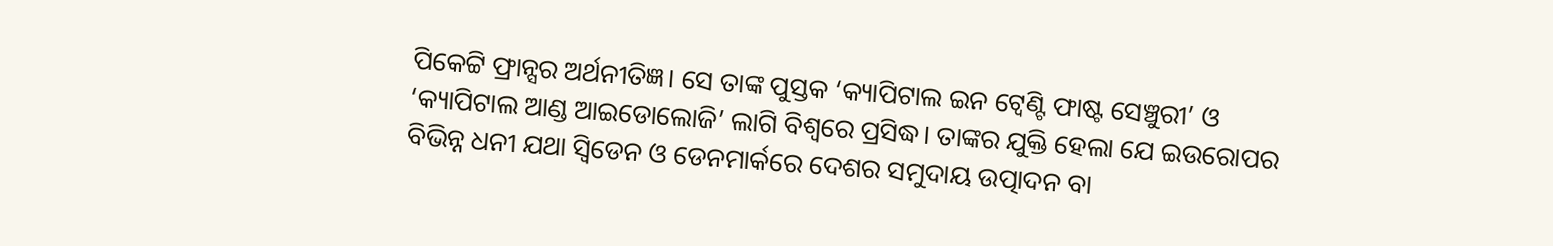ପିକେଟ୍ଟି ଫ୍ରାନ୍ସର ଅର୍ଥନୀତିଜ୍ଞ। ସେ ତାଙ୍କ ପୁସ୍ତକ ‘କ୍ୟାପିଟାଲ ଇନ ଟ୍ୱେଣ୍ଟି ଫାଷ୍ଟ ସେଞ୍ଚୁରୀ’ ଓ ‘କ୍ୟାପିଟାଲ ଆଣ୍ଡ ଆଇଡୋଲୋଜି’ ଲାଗି ବିଶ୍ଵରେ ପ୍ରସିଦ୍ଧ। ତାଙ୍କର ଯୁକ୍ତି ହେଲା ଯେ ଇଉରୋପର ବିଭିନ୍ନ ଧନୀ ଯଥା ସ୍ଵିଡେନ ଓ ଡେନମାର୍କରେ ଦେଶର ସମୁଦାୟ ଉତ୍ପାଦନ ବା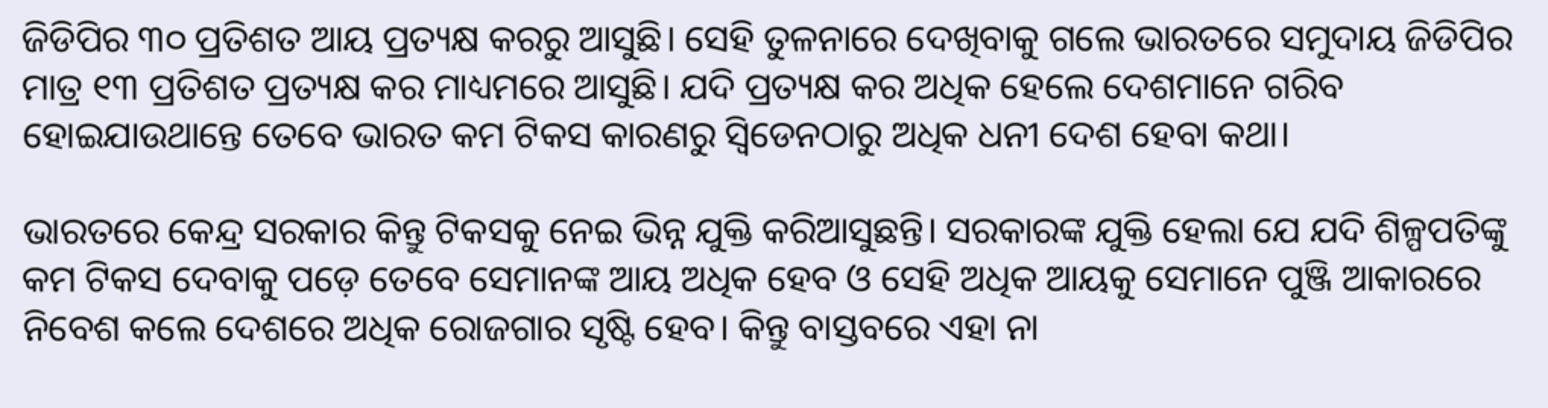ଜିଡିପିର ୩୦ ପ୍ରତିଶତ ଆୟ ପ୍ରତ୍ୟକ୍ଷ କରରୁ ଆସୁଛି। ସେହି ତୁଳନାରେ ଦେଖିବାକୁ ଗଲେ ଭାରତରେ ସମୁଦାୟ ଜିଡିପିର ମାତ୍ର ୧୩ ପ୍ରତିଶତ ପ୍ରତ୍ୟକ୍ଷ କର ମାଧ୍ୟମରେ ଆସୁଛି। ଯଦି ପ୍ରତ୍ୟକ୍ଷ କର ଅଧିକ ହେଲେ ଦେଶମାନେ ଗରିବ ହୋଇଯାଉଥାନ୍ତେ ତେବେ ଭାରତ କମ ଟିକସ କାରଣରୁ ସ୍ଵିଡେନଠାରୁ ଅଧିକ ଧନୀ ଦେଶ ହେବା କଥା।

ଭାରତରେ କେନ୍ଦ୍ର ସରକାର କିନ୍ତୁ ଟିକସକୁ ନେଇ ଭିନ୍ନ ଯୁକ୍ତି କରିଆସୁଛନ୍ତି। ସରକାରଙ୍କ ଯୁକ୍ତି ହେଲା ଯେ ଯଦି ଶିଳ୍ପପତିଙ୍କୁ କମ ଟିକସ ଦେବାକୁ ପଡ଼େ ତେବେ ସେମାନଙ୍କ ଆୟ ଅଧିକ ହେବ ଓ ସେହି ଅଧିକ ଆୟକୁ ସେମାନେ ପୁଞ୍ଜି ଆକାରରେ ନିବେଶ କଲେ ଦେଶରେ ଅଧିକ ରୋଜଗାର ସୃଷ୍ଟି ହେବ। କିନ୍ତୁ ବାସ୍ତବରେ ଏହା ନା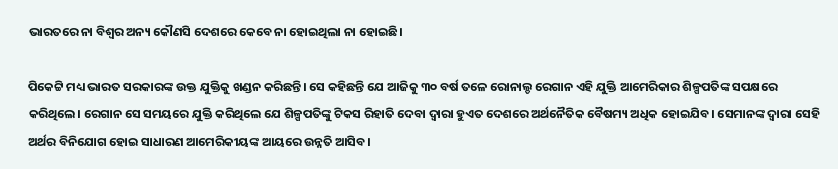ଭାରତରେ ନା ବିଶ୍ଵର ଅନ୍ୟ କୌଣସି ଦେଶରେ କେବେ ନା ହୋଇଥିଲା ନା ହୋଇଛି।

ପିକେଟ୍ଟି ମଧ୍ୟ ଭାରତ ସରକାରଙ୍କ ଉକ୍ତ ଯୁକ୍ତିକୁ ଖଣ୍ଡନ କରିଛନ୍ତି। ସେ କହିଛନ୍ତି ଯେ ଆଜିକୁ ୩୦ ବର୍ଷ ତଳେ ରୋନାଲ୍ଡ ରେଗାନ ଏହି ଯୁକ୍ତି ଆମେରିକାର ଶିଳ୍ପପତିଙ୍କ ସପକ୍ଷରେ କରିଥିଲେ। ରେଗାନ ସେ ସମୟରେ ଯୁକ୍ତି କରିଥିଲେ ଯେ ଶିଳ୍ପପତିଙ୍କୁ ଟିକସ ରିହାତି ଦେବା ଦ୍ଵାରା ହୁଏତ ଦେଶରେ ଅର୍ଥନୈତିକ ବୈଷମ୍ୟ ଅଧିକ ହୋଇଯିବ। ସେମାନଙ୍କ ଦ୍ଵାରା ସେହି ଅର୍ଥର ବିନିଯୋଗ ହୋଇ ସାଧାରଣ ଆମେରିକୀୟଙ୍କ ଆୟରେ ଉନ୍ନତି ଆସିବ।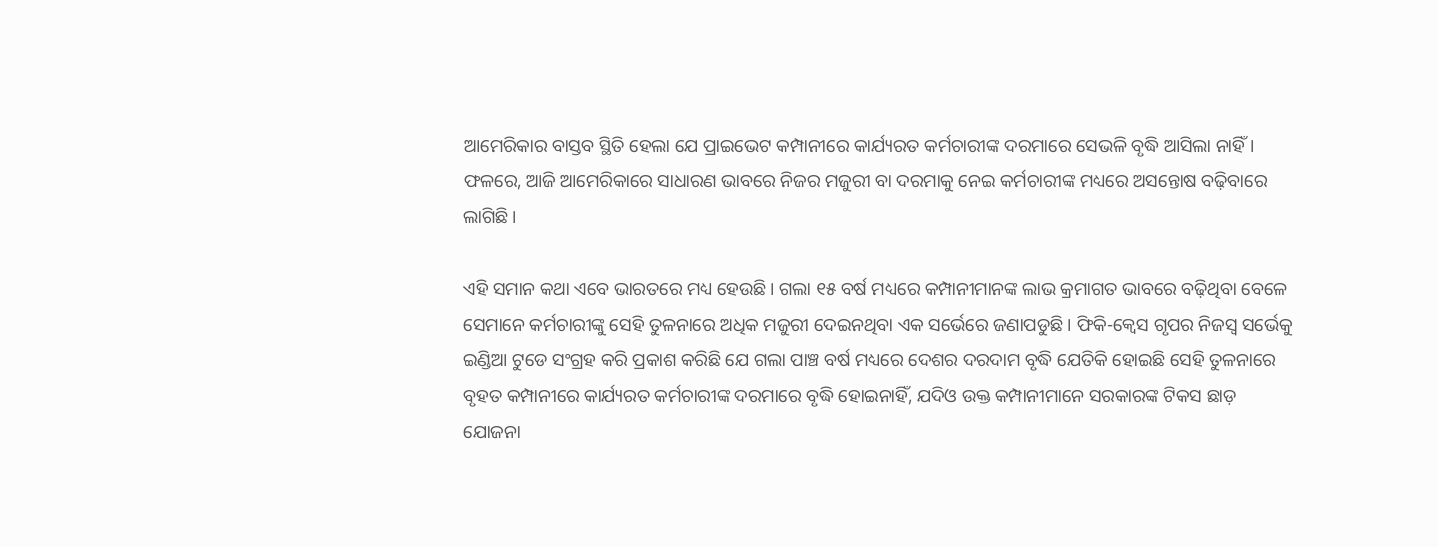ଆମେରିକାର ବାସ୍ତବ ସ୍ଥିତି ହେଲା ଯେ ପ୍ରାଇଭେଟ କମ୍ପାନୀରେ କାର୍ଯ୍ୟରତ କର୍ମଚାରୀଙ୍କ ଦରମାରେ ସେଭଳି ବୃଦ୍ଧି ଆସିଲା ନାହିଁ। ଫଳରେ, ଆଜି ଆମେରିକାରେ ସାଧାରଣ ଭାବରେ ନିଜର ମଜୁରୀ ବା ଦରମାକୁ ନେଇ କର୍ମଚାରୀଙ୍କ ମଧ୍ୟରେ ଅସନ୍ତୋଷ ବଢ଼ିବାରେ ଲାଗିଛି।

ଏହି ସମାନ କଥା ଏବେ ଭାରତରେ ମଧ୍ୟ ହେଉଛି। ଗଲା ୧୫ ବର୍ଷ ମଧ୍ୟରେ କମ୍ପାନୀମାନଙ୍କ ଲାଭ କ୍ରମାଗତ ଭାବରେ ବଢ଼ିଥିବା ବେଳେ ସେମାନେ କର୍ମଚାରୀଙ୍କୁ ସେହି ତୁଳନାରେ ଅଧିକ ମଜୁରୀ ଦେଇନଥିବା ଏକ ସର୍ଭେରେ ଜଣାପଡୁଛି। ଫିକି-କ୍ଵେସ ଗୃପର ନିଜସ୍ଵ ସର୍ଭେକୁ ଇଣ୍ଡିଆ ଟୁଡେ ସଂଗ୍ରହ କରି ପ୍ରକାଶ କରିଛି ଯେ ଗଲା ପାଞ୍ଚ ବର୍ଷ ମଧ୍ୟରେ ଦେଶର ଦରଦାମ ବୃଦ୍ଧି ଯେତିକି ହୋଇଛି ସେହି ତୁଳନାରେ ବୃହତ କମ୍ପାନୀରେ କାର୍ଯ୍ୟରତ କର୍ମଚାରୀଙ୍କ ଦରମାରେ ବୃଦ୍ଧି ହୋଇନାହିଁ, ଯଦିଓ ଉକ୍ତ କମ୍ପାନୀମାନେ ସରକାରଙ୍କ ଟିକସ ଛାଡ଼ ଯୋଜନା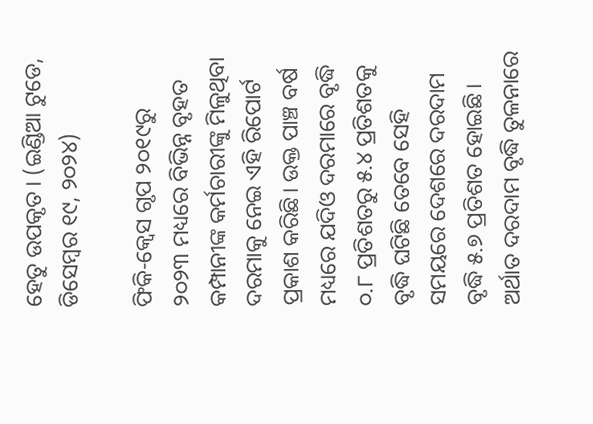ହେତୁ ଉପକୃତ। (ଇଣ୍ଡିଆ ଟୁଡେ, ଡିସେମ୍ବର ୧୯, ୨୦୨୪)

ଫିକି-କ୍ଵେସ ଗୃପ ୨୦୧୯ରୁ ୨୦୨୩ ମଧ୍ୟରେ ବିଭିନ୍ନ ବୃହତ କମ୍ପାନୀଙ୍କ କର୍ମଚାରୀଙ୍କୁ ମିଳୁଥିବା ଦରମାକୁ ନେଇ ଏହି ରିପୋର୍ଟ ପ୍ରକାଶ କରିଛି। ଉକ୍ତ ପାଞ୍ଚ ବର୍ଷ ମଧ୍ୟରେ ଯଦିଓ ଦରମାରେ ବୃଦ୍ଧି ୦.୮ ପ୍ରତିଶତରୁ ୫.୪ ପ୍ରତିଶତକୁ ବୃଦ୍ଧି ଘଟିଛି ତେବେ ସେହି ସମୟରେ ଦେଶରେ ଦରଦାମ ବୃଦ୍ଧି ୫.୭ ପ୍ରତିଶତ ହୋଇଛି। ଅର୍ଥାତ ଦରଦାମ ବୃଦ୍ଧି ତୁଳନାରେ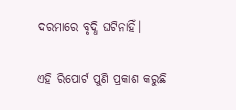ଦରମାରେ ବୃଦ୍ଧି ଘଟିନାହିଁ।

ଏହି ରିପୋର୍ଟ ପୁଣି ପ୍ରକାଶ କରୁଛି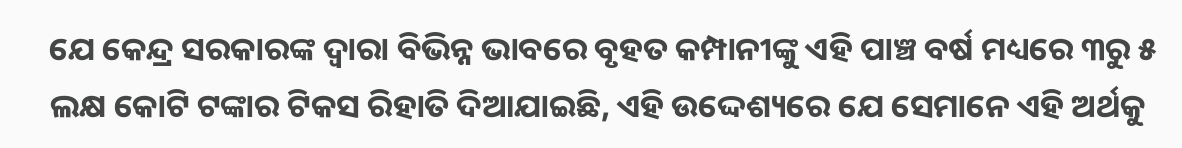ଯେ କେନ୍ଦ୍ର ସରକାରଙ୍କ ଦ୍ଵାରା ବିଭିନ୍ନ ଭାବରେ ବୃହତ କମ୍ପାନୀଙ୍କୁ ଏହି ପାଞ୍ଚ ବର୍ଷ ମଧ୍ୟରେ ୩ରୁ ୫ ଲକ୍ଷ କୋଟି ଟଙ୍କାର ଟିକସ ରିହାତି ଦିଆଯାଇଛି, ଏହି ଉଦ୍ଦେଶ୍ୟରେ ଯେ ସେମାନେ ଏହି ଅର୍ଥକୁ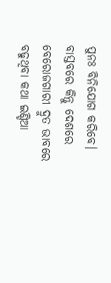ପୁନଃ ବିନିଯୋଗ କରିବେ। ବାସ୍ତବରେ କିନ୍ତୁ ଦେଶରେ ବେରୋଜଗାରୀ ଦ୍ରୁତ ଭାବରେ ବଢୁଥିବା କଥା ଇଣ୍ଡିଆ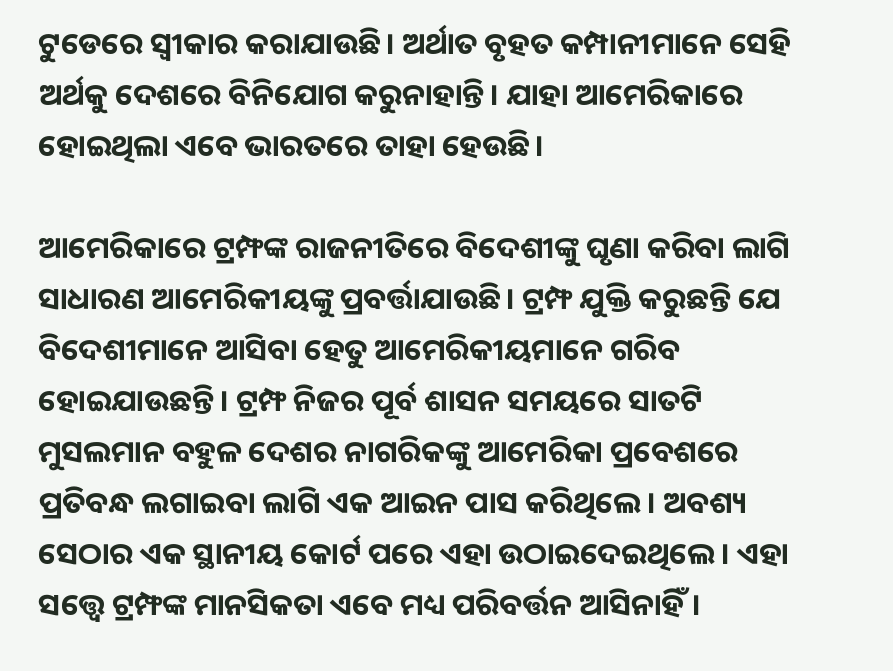ଟୁଡେରେ ସ୍ଵୀକାର କରାଯାଉଛି। ଅର୍ଥାତ ବୃହତ କମ୍ପାନୀମାନେ ସେହି ଅର୍ଥକୁ ଦେଶରେ ବିନିଯୋଗ କରୁନାହାନ୍ତି। ଯାହା ଆମେରିକାରେ ହୋଇଥିଲା ଏବେ ଭାରତରେ ତାହା ହେଉଛି।

ଆମେରିକାରେ ଟ୍ରମ୍ଫଙ୍କ ରାଜନୀତିରେ ବିଦେଶୀଙ୍କୁ ଘୃଣା କରିବା ଲାଗି ସାଧାରଣ ଆମେରିକୀୟଙ୍କୁ ପ୍ରବର୍ତ୍ତାଯାଉଛି। ଟ୍ରମ୍ଫ ଯୁକ୍ତି କରୁଛନ୍ତି ଯେ ବିଦେଶୀମାନେ ଆସିବା ହେତୁ ଆମେରିକୀୟମାନେ ଗରିବ ହୋଇଯାଉଛନ୍ତି। ଟ୍ରମ୍ଫ ନିଜର ପୂର୍ବ ଶାସନ ସମୟରେ ସାତଟି ମୁସଲମାନ ବହୁଳ ଦେଶର ନାଗରିକଙ୍କୁ ଆମେରିକା ପ୍ରବେଶରେ ପ୍ରତିବନ୍ଧ ଲଗାଇବା ଲାଗି ଏକ ଆଇନ ପାସ କରିଥିଲେ। ଅବଶ୍ୟ ସେଠାର ଏକ ସ୍ଥାନୀୟ କୋର୍ଟ ପରେ ଏହା ଉଠାଇଦେଇଥିଲେ। ଏହା ସତ୍ତ୍ୱେ ଟ୍ରମ୍ଫଙ୍କ ମାନସିକତା ଏବେ ମଧ୍ୟ ପରିବର୍ତ୍ତନ ଆସିନାହିଁ।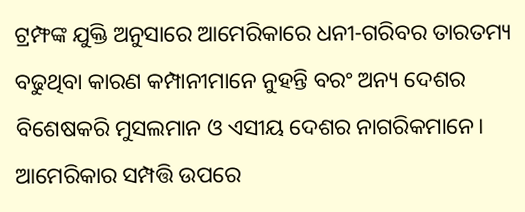ଟ୍ରମ୍ଫଙ୍କ ଯୁକ୍ତି ଅନୁସାରେ ଆମେରିକାରେ ଧନୀ-ଗରିବର ତାରତମ୍ୟ ବଢୁଥିବା କାରଣ କମ୍ପାନୀମାନେ ନୁହନ୍ତି ବରଂ ଅନ୍ୟ ଦେଶର ବିଶେଷକରି ମୁସଲମାନ ଓ ଏସୀୟ ଦେଶର ନାଗରିକମାନେ। ଆମେରିକାର ସମ୍ପତ୍ତି ଉପରେ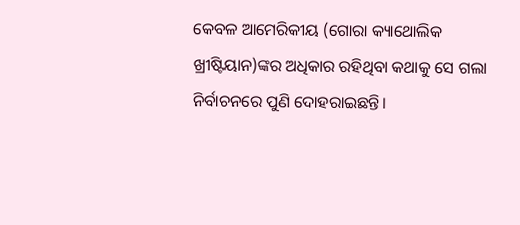କେବଳ ଆମେରିକୀୟ (ଗୋରା କ୍ୟାଥୋଲିକ ଖ୍ରୀଷ୍ଟିୟାନ)ଙ୍କର ଅଧିକାର ରହିଥିବା କଥାକୁ ସେ ଗଲା ନିର୍ବାଚନରେ ପୁଣି ଦୋହରାଇଛନ୍ତି।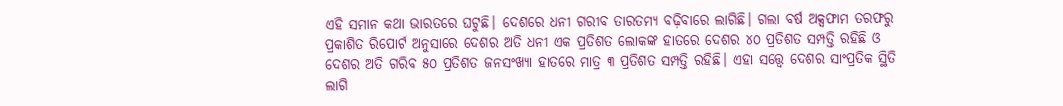ଏହି ସମାନ କଥା ଭାରତରେ ଘଟୁଛି। ଦେଶରେ ଧନୀ ଗରୀବ ତାରତମ୍ୟ ବଢ଼ିବାରେ ଲାଗିଛି। ଗଲା ବର୍ଷ ଅକ୍ସଫାମ ତରଫରୁ ପ୍ରକାଶିତ ରିପୋର୍ଟ ଅନୁସାରେ ଦେଶର ଅତି ଧନୀ ଏକ ପ୍ରତିଶତ ଲୋକଙ୍କ ହାତରେ ଦେଶର ୪୦ ପ୍ରତିଶତ ସମ୍ପତ୍ତି ରହିଛି ଓ ଦେଶର ଅତି ଗରିବ ୫୦ ପ୍ରତିଶତ ଜନସଂଖ୍ୟା ହାତରେ ମାତ୍ର ୩ ପ୍ରତିଶତ ସମ୍ପତ୍ତି ରହିଛି। ଏହା ସତ୍ତ୍ୱେ ଦେଶର ସାଂପ୍ରତିକ ସ୍ଥିତି ଲାଗି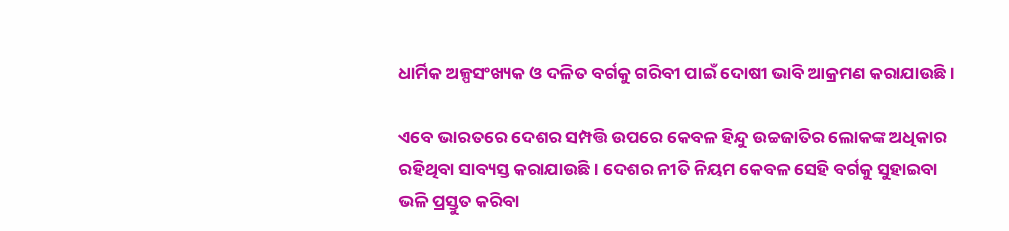ଧାର୍ମିକ ଅଳ୍ପସଂଖ୍ୟକ ଓ ଦଳିତ ବର୍ଗକୁ ଗରିବୀ ପାଇଁ ଦୋଷୀ ଭାବି ଆକ୍ରମଣ କରାଯାଉଛି।

ଏବେ ଭାରତରେ ଦେଶର ସମ୍ପତ୍ତି ଉପରେ କେବଳ ହିନ୍ଦୁ ଉଚ୍ଚଜାତିର ଲୋକଙ୍କ ଅଧିକାର ରହିଥିବା ସାବ୍ୟସ୍ତ କରାଯାଉଛି। ଦେଶର ନୀତି ନିୟମ କେବଳ ସେହି ବର୍ଗକୁ ସୁହାଇବା ଭଳି ପ୍ରସ୍ତୁତ କରିବା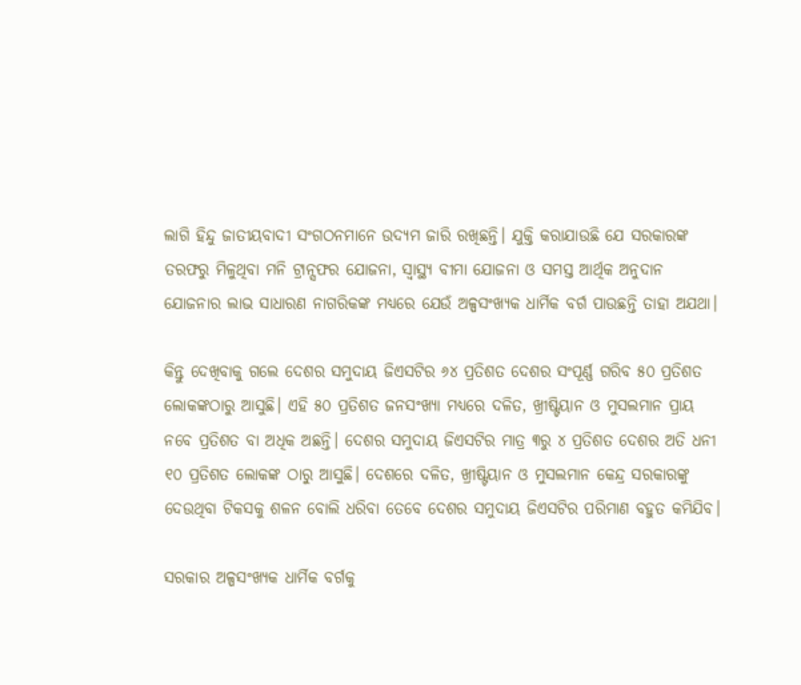ଲାଗି ହିନ୍ଦୁ ଜାତୀୟବାଦୀ ସଂଗଠନମାନେ ଉଦ୍ୟମ ଜାରି ରଖିଛନ୍ତି। ଯୁକ୍ତି କରାଯାଉଛି ଯେ ସରକାରଙ୍କ ତରଫରୁ ମିଳୁଥିବା ମନି ଟ୍ରାନ୍ସଫର ଯୋଜନା, ସ୍ୱାସ୍ଥ୍ୟ ବୀମା ଯୋଜନା ଓ ସମସ୍ତ ଆର୍ଥିକ ଅନୁଦାନ ଯୋଜନାର ଲାଭ ସାଧାରଣ ନାଗରିକଙ୍କ ମଧ୍ୟରେ ଯେଉଁ ଅଳ୍ପସଂଖ୍ୟକ ଧାର୍ମିକ ବର୍ଗ ପାଉଛନ୍ତି ତାହା ଅଯଥା।

କିନ୍ତୁ ଦେଖିବାକୁ ଗଲେ ଦେଶର ସମୁଦାୟ ଜିଏସଟିର ୬୪ ପ୍ରତିଶତ ଦେଶର ସଂପୂର୍ଣ୍ଣ ଗରିବ ୫୦ ପ୍ରତିଶତ ଲୋକଙ୍କଠାରୁ ଆସୁଛି। ଏହି ୫୦ ପ୍ରତିଶତ ଜନସଂଖ୍ୟା ମଧ୍ୟରେ ଦଳିତ, ଖ୍ରୀଷ୍ଟିୟାନ ଓ ମୁସଲମାନ ପ୍ରାୟ ନବେ ପ୍ରତିଶତ ବା ଅଧିକ ଅଛନ୍ତି। ଦେଶର ସମୁଦାୟ ଜିଏସଟିର ମାତ୍ର ୩ରୁ ୪ ପ୍ରତିଶତ ଦେଶର ଅତି ଧନୀ ୧୦ ପ୍ରତିଶତ ଲୋକଙ୍କ ଠାରୁ ଆସୁଛି। ଦେଶରେ ଦଳିତ, ଖ୍ରୀଷ୍ଟିୟାନ ଓ ମୁସଲମାନ କେନ୍ଦ୍ର ସରକାରଙ୍କୁ ଦେଉଥିବା ଟିକସକୁ ଶଳନ ବୋଲି ଧରିବା ତେବେ ଦେଶର ସମୁଦାୟ ଜିଏସଟିର ପରିମାଣ ବହୁତ କମିଯିବ।

ସରକାର ଅଳ୍ପସଂଖ୍ୟକ ଧାର୍ମିକ ବର୍ଗକୁ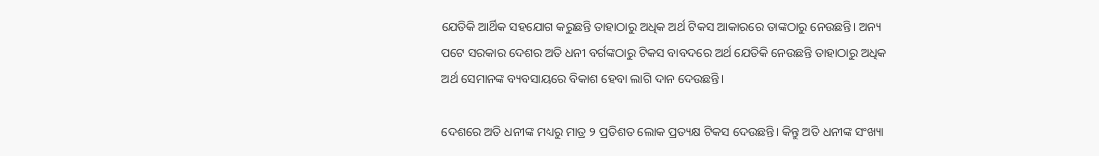ଯେତିକି ଆର୍ଥିକ ସହଯୋଗ କରୁଛନ୍ତି ତାହାଠାରୁ ଅଧିକ ଅର୍ଥ ଟିକସ ଆକାରରେ ତାଙ୍କଠାରୁ ନେଉଛନ୍ତି। ଅନ୍ୟ ପଟେ ସରକାର ଦେଶର ଅତି ଧନୀ ବର୍ଗଙ୍କଠାରୁ ଟିକସ ବାବଦରେ ଅର୍ଥ ଯେତିକି ନେଉଛନ୍ତି ତାହାଠାରୁ ଅଧିକ ଅର୍ଥ ସେମାନଙ୍କ ବ୍ୟବସାୟରେ ବିକାଶ ହେବା ଲାଗି ଦାନ ଦେଉଛନ୍ତି।

ଦେଶରେ ଅତି ଧନୀଙ୍କ ମଧ୍ୟରୁ ମାତ୍ର ୨ ପ୍ରତିଶତ ଲୋକ ପ୍ରତ୍ୟକ୍ଷ ଟିକସ ଦେଉଛନ୍ତି। କିନ୍ତୁ ଅତି ଧନୀଙ୍କ ସଂଖ୍ୟା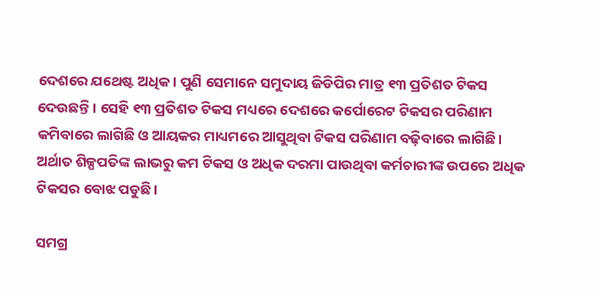ଦେଶରେ ଯଥେଷ୍ଟ ଅଧିକ। ପୁଣି ସେମାନେ ସମୁଦାୟ ଜିଡିପିର ମାତ୍ର ୧୩ ପ୍ରତିଶତ ଟିକସ ଦେଉଛନ୍ତି। ସେହି ୧୩ ପ୍ରତିଶତ ଟିକସ ମଧ୍ୟରେ ଦେଶରେ କର୍ପୋରେଟ ଟିକସର ପରିଣାମ କମିବାରେ ଲାଗିଛି ଓ ଆୟକର ମାଧ୍ୟମରେ ଆସୁଥିବା ଟିକସ ପରିଣାମ ବଢ଼ିବାରେ ଲାଗିଛି। ଅର୍ଥାତ ଶିଳ୍ପପତିଙ୍କ ଲାଭରୁ କମ ଟିକସ ଓ ଅଧିକ ଦରମା ପାଉଥିବା କର୍ମଚାରୀଙ୍କ ଉପରେ ଅଧିକ ଟିକସର ବୋଝ ପଡୁଛି।

ସମଗ୍ର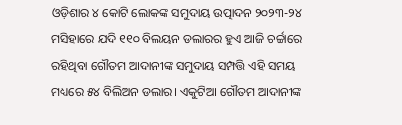ଓଡ଼ିଶାର ୪ କୋଟି ଲୋକଙ୍କ ସମୁଦାୟ ଉତ୍ପାଦନ ୨୦୨୩-୨୪ ମସିହାରେ ଯଦି ୧୧୦ ବିଲୟନ ଡଲାରର ହୁଏ ଆଜି ଚର୍ଚ୍ଚାରେ ରହିଥିବା ଗୌତମ ଆଦାନୀଙ୍କ ସମୁଦାୟ ସମ୍ପତ୍ତି ଏହି ସମୟ ମଧ୍ୟରେ ୫୪ ବିଲିଅନ ଡଲାର। ଏକୁଟିଆ ଗୌତମ ଆଦାନୀଙ୍କ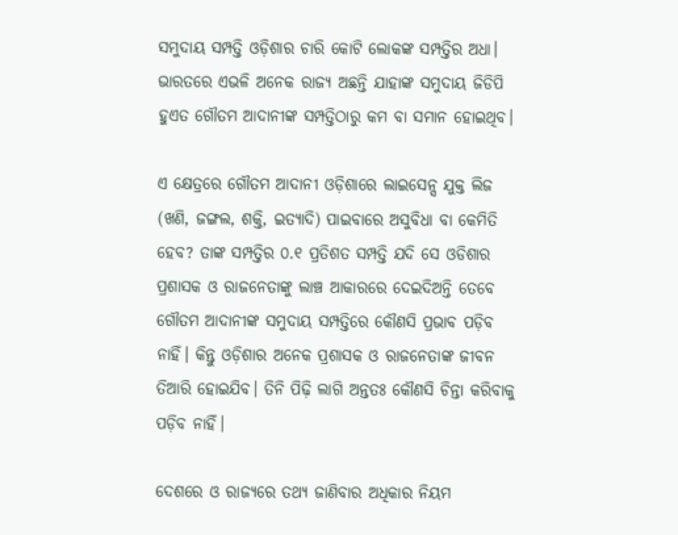ସମୁଦାୟ ସମ୍ପତ୍ତି ଓଡ଼ିଶାର ଚାରି କୋଟି ଲୋକଙ୍କ ସମ୍ପତ୍ତିର ଅଧା। ଭାରତରେ ଏଭଳି ଅନେକ ରାଜ୍ୟ ଅଛନ୍ତି ଯାହାଙ୍କ ସମୁଦାୟ ଜିଡିପି ହୁଏତ ଗୌତମ ଆଦାନୀଙ୍କ ସମ୍ପତ୍ତିଠାରୁ କମ ବା ସମାନ ହୋଇଥିବ।

ଏ କ୍ଷେତ୍ରରେ ଗୌତମ ଆଦାନୀ ଓଡ଼ିଶାରେ ଲାଇସେନ୍ସ ଯୁକ୍ତ ଲିଜ (ଖଣି, ଜଙ୍ଗଲ, ଶକ୍ତି, ଇତ୍ୟାଦି) ପାଇବାରେ ଅସୁବିଧା ବା କେମିତି ହେବ? ତାଙ୍କ ସମ୍ପତ୍ତିର ୦.୧ ପ୍ରତିଶତ ସମ୍ପତ୍ତି ଯଦି ସେ ଓଡିଶାର ପ୍ରଶାସକ ଓ ରାଜନେତାଙ୍କୁ ଲାଞ୍ଚ ଆକାରରେ ଦେଇଦିଅନ୍ତି ତେବେ ଗୌତମ ଆଦାନୀଙ୍କ ସମୁଦାୟ ସମ୍ପତ୍ତିରେ କୌଣସି ପ୍ରଭାବ ପଡ଼ିବ ନାହିଁ। କିନ୍ତୁ ଓଡ଼ିଶାର ଅନେକ ପ୍ରଶାସକ ଓ ରାଜନେତାଙ୍କ ଜୀବନ ତିଆରି ହୋଇଯିବ। ତିନି ପିଢ଼ି ଲାଗି ଅନ୍ତତଃ କୌଣସି ଚିନ୍ତା କରିବାକୁ ପଡ଼ିବ ନାହିଁ।

ଦେଶରେ ଓ ରାଜ୍ୟରେ ତଥ୍ୟ ଜାଣିବାର ଅଧିକାର ନିୟମ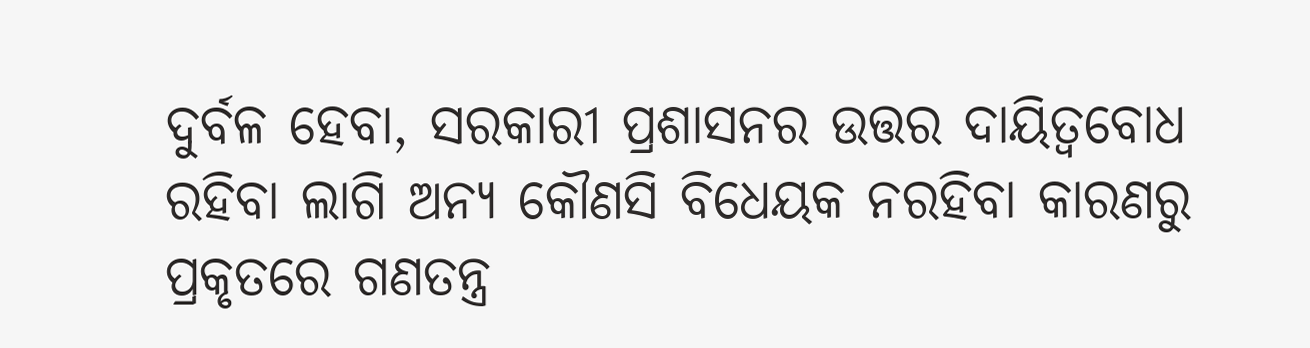ଦୁର୍ବଳ ହେବା, ସରକାରୀ ପ୍ରଶାସନର ଉତ୍ତର ଦାୟିତ୍ଵବୋଧ ରହିବା ଲାଗି ଅନ୍ୟ କୌଣସି ବିଧେୟକ ନରହିବା କାରଣରୁ ପ୍ରକୃତରେ ଗଣତନ୍ତ୍ର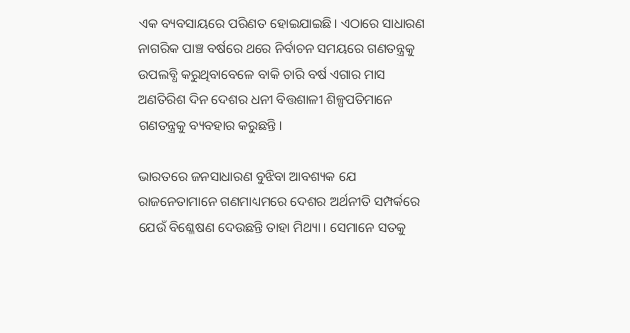ଏକ ବ୍ୟବସାୟରେ ପରିଣତ ହୋଇଯାଇଛି। ଏଠାରେ ସାଧାରଣ ନାଗରିକ ପାଞ୍ଚ ବର୍ଷରେ ଥରେ ନିର୍ବାଚନ ସମୟରେ ଗଣତନ୍ତ୍ରକୁ ଉପଲବ୍ଧି କରୁଥିବାବେଳେ ବାକି ଚାରି ବର୍ଷ ଏଗାର ମାସ ଅଣତିରିଶ ଦିନ ଦେଶର ଧନୀ ବିତ୍ତଶାଳୀ ଶିଳ୍ପପତିମାନେ ଗଣତନ୍ତ୍ରକୁ ବ୍ୟବହାର କରୁଛନ୍ତି।

ଭାରତରେ ଜନସାଧାରଣ ବୁଝିବା ଆବଶ୍ୟକ ଯେ ରାଜନେତାମାନେ ଗଣମାଧ୍ୟମରେ ଦେଶର ଅର୍ଥନୀତି ସମ୍ପର୍କରେ ଯେଉଁ ବିଶ୍ଳେଷଣ ଦେଉଛନ୍ତି ତାହା ମିଥ୍ୟା। ସେମାନେ ସତକୁ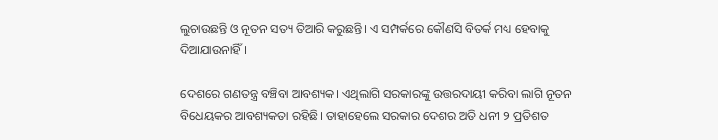ଲୁଚାଉଛନ୍ତି ଓ ନୂତନ ସତ୍ୟ ତିଆରି କରୁଛନ୍ତି। ଏ ସମ୍ପର୍କରେ କୌଣସି ବିତର୍କ ମଧ୍ୟ ହେବାକୁ ଦିଆଯାଉନାହିଁ।

ଦେଶରେ ଗଣତନ୍ତ୍ର ବଞ୍ଚିବା ଆବଶ୍ୟକ। ଏଥିଲାଗି ସରକାରଙ୍କୁ ଉତ୍ତରଦାୟୀ କରିବା ଲାଗି ନୂତନ ବିଧେୟକର ଆବଶ୍ୟକତା ରହିଛି। ତାହାହେଲେ ସରକାର ଦେଶର ଅତି ଧନୀ ୨ ପ୍ରତିଶତ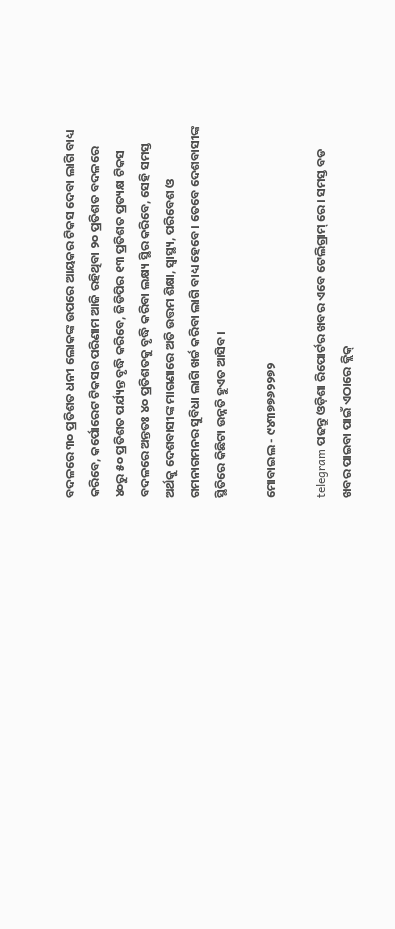ବଦଳରେ ୩୦ ପ୍ରତିଶତ ଧନୀ ଲୋକଙ୍କ ଉପରେ ଆୟକର ଟିକସ ଦେବା ଲାଗି ବାଧ୍ୟ କରିବେ, କର୍ପୋରେଟ ଟିକସର ପରିଣାମ ଆଜି ରହିଥିବା ୨୦ ପ୍ରତିଶତ ବଦଳରେ ୪୦ରୁ ୫୦ ପ୍ରତିଶତ ପର୍ଯ୍ୟନ୍ତ ବୃଦ୍ଧି କରିବେ, ଜିଡିପିର ୧୩ ପ୍ରତିଶତ ପ୍ରତ୍ୟକ୍ଷ ଟିକସ ବଦଳରେ ଅନ୍ତତଃ ୪୦ ପ୍ରତିଶତକୁ ବୃଦ୍ଧି କରିବା ଲକ୍ଷ୍ୟ ସ୍ଥିର କରିବେ, ସେହି ସମସ୍ତ ଅର୍ଥକୁ ଦେଶବାସୀଙ୍କ ମାଗଣାରେ ଅତି ଉତ୍ତମ ଶିକ୍ଷା, ସ୍ୱାସ୍ଥ୍ୟ, ପରିବେଶ ଓ ଗମନାଗମନର ସୁବିଧା ଲାଗି ଖର୍ଚ୍ଚ କରିବା ଲାଗି ବାଧ୍ୟ ହେବେ। ତେବେ ଦେଶବାସୀଙ୍କ ସ୍ଥିତିରେ କିଛିଟା ଉନ୍ନତି ହୁଏତ ଆସିବ।

ମୋବାଇଲ - ୯୪୩୭୭୬୨୨୭୨

telegram ପଢନ୍ତୁ ଓଡ଼ିଶା ରିପୋର୍ଟର ଖବର ଏବେ ଟେଲିଗ୍ରାମ୍ ରେ। ସମସ୍ତ ବଡ ଖବର ପାଇବା ପାଇଁ ଏଠାରେ କ୍ଲିକ୍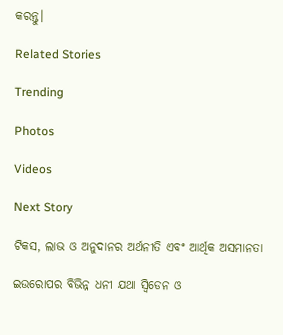କରନ୍ତୁ।

Related Stories

Trending

Photos

Videos

Next Story

ଟିକସ, ଲାଭ ଓ ଅନୁଦାନର ଅର୍ଥନୀତି ଏବଂ ଆର୍ଥିକ ଅସମାନତା

ଇଉରୋପର ବିଭିନ୍ନ ଧନୀ ଯଥା ସ୍ଵିଡେନ ଓ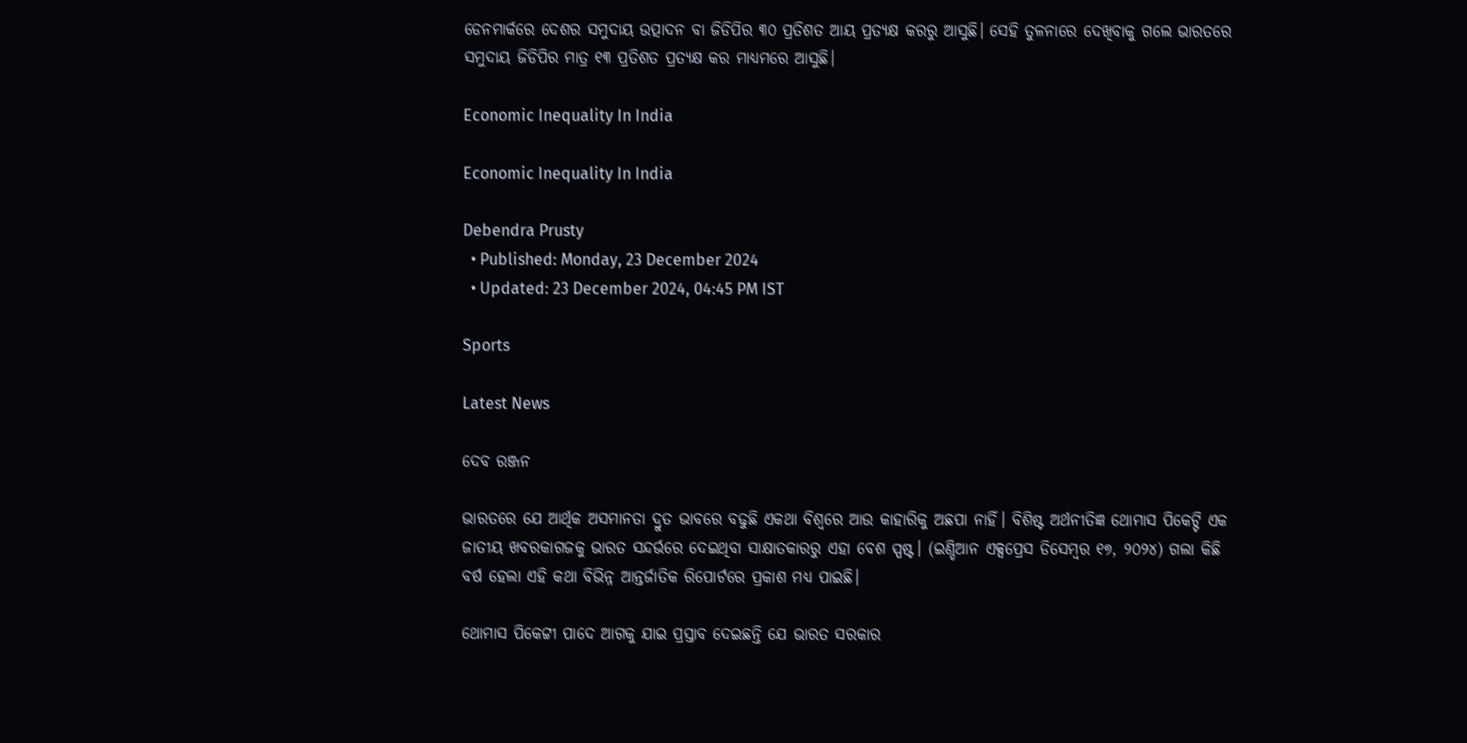ଡେନମାର୍କରେ ଦେଶର ସମୁଦାୟ ଉତ୍ପାଦନ ବା ଜିଡିପିର ୩୦ ପ୍ରତିଶତ ଆୟ ପ୍ରତ୍ୟକ୍ଷ କରରୁ ଆସୁଛି। ସେହି ତୁଳନାରେ ଦେଖିବାକୁ ଗଲେ ଭାରତରେ ସମୁଦାୟ ଜିଡିପିର ମାତ୍ର ୧୩ ପ୍ରତିଶତ ପ୍ରତ୍ୟକ୍ଷ କର ମାଧ୍ୟମରେ ଆସୁଛି।

Economic Inequality In India

Economic Inequality In India

Debendra Prusty
  • Published: Monday, 23 December 2024
  • Updated: 23 December 2024, 04:45 PM IST

Sports

Latest News

ଦେବ ରଞ୍ଜନ

ଭାରତରେ ଯେ ଆର୍ଥିକ ଅସମାନତା ଦ୍ରୁତ ଭାବରେ ବଢୁଛି ଏକଥା ବିଶ୍ଵରେ ଆଉ କାହାରିକୁ ଅଛପା ନାହିଁ। ବିଶିଷ୍ଟ ଅର୍ଥନୀତିଜ୍ଞ ଥୋମାସ ପିକେଟ୍ଟି ଏକ ଜାତୀୟ ଖବରକାଗଜକୁ ଭାରତ ସନ୍ଦର୍ଭରେ ଦେଇଥିବା ସାକ୍ଷାତକାରରୁ ଏହା ବେଶ ସ୍ପଷ୍ଟ। (ଇଣ୍ଡିଆନ ଏକ୍ସପ୍ରେସ ଡିସେମ୍ବର ୧୭, ୨୦୨୪) ଗଲା କିଛି ବର୍ଷ ହେଲା ଏହି କଥା ବିଭିନ୍ନ ଆନ୍ତର୍ଜାତିକ ରିପୋର୍ଟରେ ପ୍ରକାଶ ମଧ୍ୟ ପାଇଛି।

ଥୋମାସ ପିକେଟ୍ଟୀ ପାଦେ ଆଗକୁ ଯାଇ ପ୍ରସ୍ତାବ ଦେଇଛନ୍ତି ଯେ ଭାରତ ସରକାର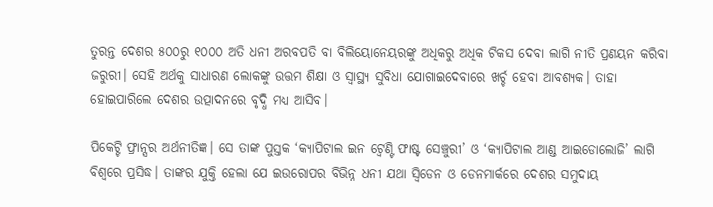ତୁରନ୍ତ ଦେଶର ୫୦୦ରୁ ୧୦୦୦ ଅତି ଧନୀ ଅରବପତି ବା ବିଲିୟୋନେୟରଙ୍କୁ ଅଧିକରୁ ଅଧିକ ଟିକସ ଦେବା ଲାଗି ନୀତି ପ୍ରଣୟନ କରିବା ଜରୁରୀ। ସେହି ଅର୍ଥକୁ ସାଧାରଣ ଲୋକଙ୍କୁ ଉତ୍ତମ ଶିକ୍ଷା ଓ ସ୍ୱାସ୍ଥ୍ୟ ସୁବିଧା ଯୋଗାଇଦେବାରେ ଖର୍ଚ୍ଚ ହେବା ଆବଶ୍ୟକ। ତାହା ହୋଇପାରିଲେ ଦେଶର ଉତ୍ପାଦନରେ ବୃଦ୍ଧି ମଧ୍ୟ ଆସିବ।

ପିକେଟ୍ଟି ଫ୍ରାନ୍ସର ଅର୍ଥନୀତିଜ୍ଞ। ସେ ତାଙ୍କ ପୁସ୍ତକ ‘କ୍ୟାପିଟାଲ ଇନ ଟ୍ୱେଣ୍ଟି ଫାଷ୍ଟ ସେଞ୍ଚୁରୀ’ ଓ ‘କ୍ୟାପିଟାଲ ଆଣ୍ଡ ଆଇଡୋଲୋଜି’ ଲାଗି ବିଶ୍ଵରେ ପ୍ରସିଦ୍ଧ। ତାଙ୍କର ଯୁକ୍ତି ହେଲା ଯେ ଇଉରୋପର ବିଭିନ୍ନ ଧନୀ ଯଥା ସ୍ଵିଡେନ ଓ ଡେନମାର୍କରେ ଦେଶର ସମୁଦାୟ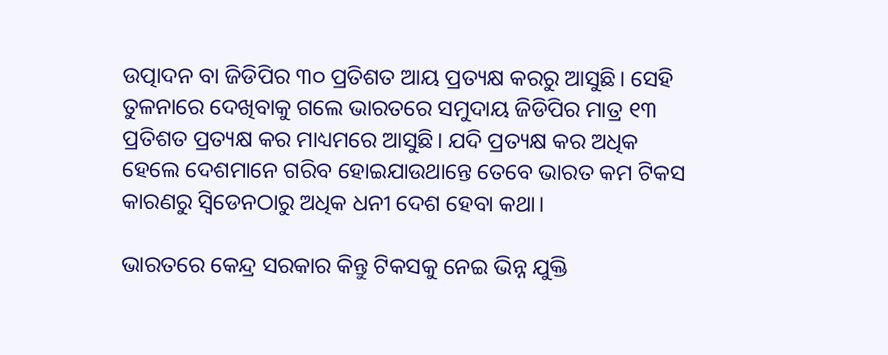ଉତ୍ପାଦନ ବା ଜିଡିପିର ୩୦ ପ୍ରତିଶତ ଆୟ ପ୍ରତ୍ୟକ୍ଷ କରରୁ ଆସୁଛି। ସେହି ତୁଳନାରେ ଦେଖିବାକୁ ଗଲେ ଭାରତରେ ସମୁଦାୟ ଜିଡିପିର ମାତ୍ର ୧୩ ପ୍ରତିଶତ ପ୍ରତ୍ୟକ୍ଷ କର ମାଧ୍ୟମରେ ଆସୁଛି। ଯଦି ପ୍ରତ୍ୟକ୍ଷ କର ଅଧିକ ହେଲେ ଦେଶମାନେ ଗରିବ ହୋଇଯାଉଥାନ୍ତେ ତେବେ ଭାରତ କମ ଟିକସ କାରଣରୁ ସ୍ଵିଡେନଠାରୁ ଅଧିକ ଧନୀ ଦେଶ ହେବା କଥା।

ଭାରତରେ କେନ୍ଦ୍ର ସରକାର କିନ୍ତୁ ଟିକସକୁ ନେଇ ଭିନ୍ନ ଯୁକ୍ତି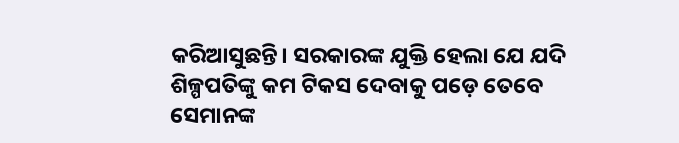କରିଆସୁଛନ୍ତି। ସରକାରଙ୍କ ଯୁକ୍ତି ହେଲା ଯେ ଯଦି ଶିଳ୍ପପତିଙ୍କୁ କମ ଟିକସ ଦେବାକୁ ପଡ଼େ ତେବେ ସେମାନଙ୍କ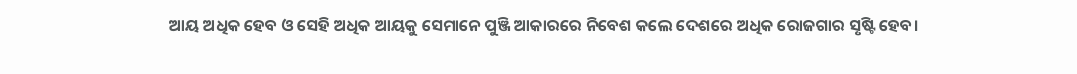ଆୟ ଅଧିକ ହେବ ଓ ସେହି ଅଧିକ ଆୟକୁ ସେମାନେ ପୁଞ୍ଜି ଆକାରରେ ନିବେଶ କଲେ ଦେଶରେ ଅଧିକ ରୋଜଗାର ସୃଷ୍ଟି ହେବ।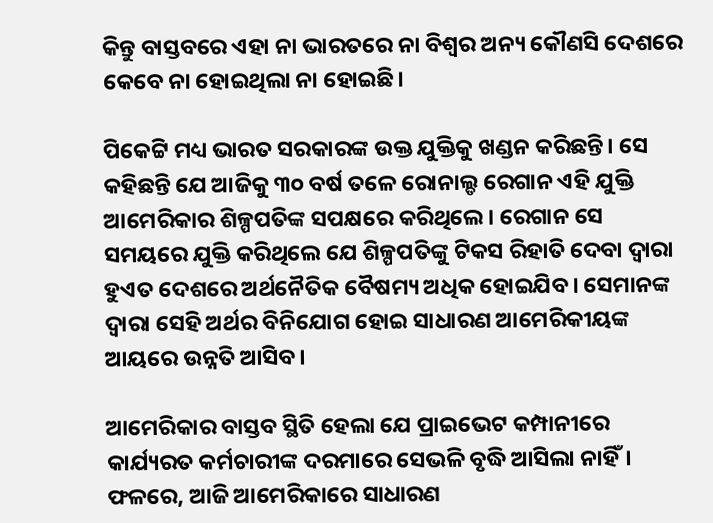କିନ୍ତୁ ବାସ୍ତବରେ ଏହା ନା ଭାରତରେ ନା ବିଶ୍ଵର ଅନ୍ୟ କୌଣସି ଦେଶରେ କେବେ ନା ହୋଇଥିଲା ନା ହୋଇଛି।

ପିକେଟ୍ଟି ମଧ୍ୟ ଭାରତ ସରକାରଙ୍କ ଉକ୍ତ ଯୁକ୍ତିକୁ ଖଣ୍ଡନ କରିଛନ୍ତି। ସେ କହିଛନ୍ତି ଯେ ଆଜିକୁ ୩୦ ବର୍ଷ ତଳେ ରୋନାଲ୍ଡ ରେଗାନ ଏହି ଯୁକ୍ତି ଆମେରିକାର ଶିଳ୍ପପତିଙ୍କ ସପକ୍ଷରେ କରିଥିଲେ। ରେଗାନ ସେ ସମୟରେ ଯୁକ୍ତି କରିଥିଲେ ଯେ ଶିଳ୍ପପତିଙ୍କୁ ଟିକସ ରିହାତି ଦେବା ଦ୍ଵାରା ହୁଏତ ଦେଶରେ ଅର୍ଥନୈତିକ ବୈଷମ୍ୟ ଅଧିକ ହୋଇଯିବ। ସେମାନଙ୍କ ଦ୍ଵାରା ସେହି ଅର୍ଥର ବିନିଯୋଗ ହୋଇ ସାଧାରଣ ଆମେରିକୀୟଙ୍କ ଆୟରେ ଉନ୍ନତି ଆସିବ।

ଆମେରିକାର ବାସ୍ତବ ସ୍ଥିତି ହେଲା ଯେ ପ୍ରାଇଭେଟ କମ୍ପାନୀରେ କାର୍ଯ୍ୟରତ କର୍ମଚାରୀଙ୍କ ଦରମାରେ ସେଭଳି ବୃଦ୍ଧି ଆସିଲା ନାହିଁ। ଫଳରେ, ଆଜି ଆମେରିକାରେ ସାଧାରଣ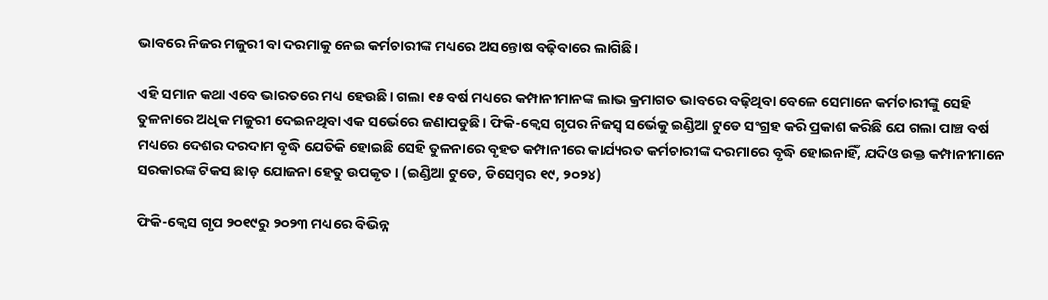ଭାବରେ ନିଜର ମଜୁରୀ ବା ଦରମାକୁ ନେଇ କର୍ମଚାରୀଙ୍କ ମଧ୍ୟରେ ଅସନ୍ତୋଷ ବଢ଼ିବାରେ ଲାଗିଛି।

ଏହି ସମାନ କଥା ଏବେ ଭାରତରେ ମଧ୍ୟ ହେଉଛି। ଗଲା ୧୫ ବର୍ଷ ମଧ୍ୟରେ କମ୍ପାନୀମାନଙ୍କ ଲାଭ କ୍ରମାଗତ ଭାବରେ ବଢ଼ିଥିବା ବେଳେ ସେମାନେ କର୍ମଚାରୀଙ୍କୁ ସେହି ତୁଳନାରେ ଅଧିକ ମଜୁରୀ ଦେଇନଥିବା ଏକ ସର୍ଭେରେ ଜଣାପଡୁଛି। ଫିକି-କ୍ଵେସ ଗୃପର ନିଜସ୍ଵ ସର୍ଭେକୁ ଇଣ୍ଡିଆ ଟୁଡେ ସଂଗ୍ରହ କରି ପ୍ରକାଶ କରିଛି ଯେ ଗଲା ପାଞ୍ଚ ବର୍ଷ ମଧ୍ୟରେ ଦେଶର ଦରଦାମ ବୃଦ୍ଧି ଯେତିକି ହୋଇଛି ସେହି ତୁଳନାରେ ବୃହତ କମ୍ପାନୀରେ କାର୍ଯ୍ୟରତ କର୍ମଚାରୀଙ୍କ ଦରମାରେ ବୃଦ୍ଧି ହୋଇନାହିଁ, ଯଦିଓ ଉକ୍ତ କମ୍ପାନୀମାନେ ସରକାରଙ୍କ ଟିକସ ଛାଡ଼ ଯୋଜନା ହେତୁ ଉପକୃତ। (ଇଣ୍ଡିଆ ଟୁଡେ, ଡିସେମ୍ବର ୧୯, ୨୦୨୪)

ଫିକି-କ୍ଵେସ ଗୃପ ୨୦୧୯ରୁ ୨୦୨୩ ମଧ୍ୟରେ ବିଭିନ୍ନ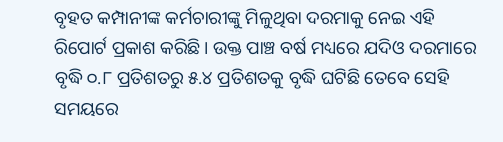ବୃହତ କମ୍ପାନୀଙ୍କ କର୍ମଚାରୀଙ୍କୁ ମିଳୁଥିବା ଦରମାକୁ ନେଇ ଏହି ରିପୋର୍ଟ ପ୍ରକାଶ କରିଛି। ଉକ୍ତ ପାଞ୍ଚ ବର୍ଷ ମଧ୍ୟରେ ଯଦିଓ ଦରମାରେ ବୃଦ୍ଧି ୦.୮ ପ୍ରତିଶତରୁ ୫.୪ ପ୍ରତିଶତକୁ ବୃଦ୍ଧି ଘଟିଛି ତେବେ ସେହି ସମୟରେ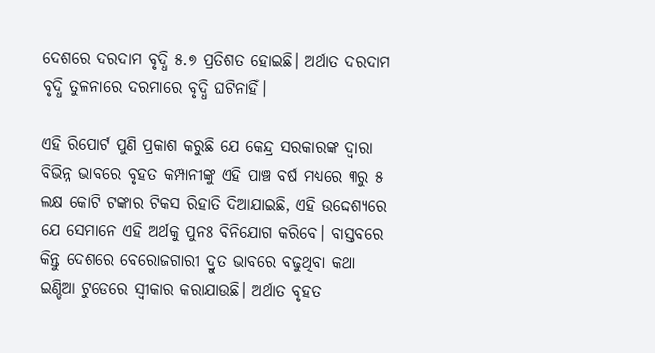ଦେଶରେ ଦରଦାମ ବୃଦ୍ଧି ୫.୭ ପ୍ରତିଶତ ହୋଇଛି। ଅର୍ଥାତ ଦରଦାମ ବୃଦ୍ଧି ତୁଳନାରେ ଦରମାରେ ବୃଦ୍ଧି ଘଟିନାହିଁ।

ଏହି ରିପୋର୍ଟ ପୁଣି ପ୍ରକାଶ କରୁଛି ଯେ କେନ୍ଦ୍ର ସରକାରଙ୍କ ଦ୍ଵାରା ବିଭିନ୍ନ ଭାବରେ ବୃହତ କମ୍ପାନୀଙ୍କୁ ଏହି ପାଞ୍ଚ ବର୍ଷ ମଧ୍ୟରେ ୩ରୁ ୫ ଲକ୍ଷ କୋଟି ଟଙ୍କାର ଟିକସ ରିହାତି ଦିଆଯାଇଛି, ଏହି ଉଦ୍ଦେଶ୍ୟରେ ଯେ ସେମାନେ ଏହି ଅର୍ଥକୁ ପୁନଃ ବିନିଯୋଗ କରିବେ। ବାସ୍ତବରେ କିନ୍ତୁ ଦେଶରେ ବେରୋଜଗାରୀ ଦ୍ରୁତ ଭାବରେ ବଢୁଥିବା କଥା ଇଣ୍ଡିଆ ଟୁଡେରେ ସ୍ଵୀକାର କରାଯାଉଛି। ଅର୍ଥାତ ବୃହତ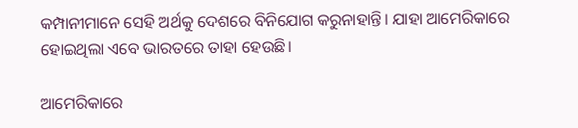କମ୍ପାନୀମାନେ ସେହି ଅର୍ଥକୁ ଦେଶରେ ବିନିଯୋଗ କରୁନାହାନ୍ତି। ଯାହା ଆମେରିକାରେ ହୋଇଥିଲା ଏବେ ଭାରତରେ ତାହା ହେଉଛି।

ଆମେରିକାରେ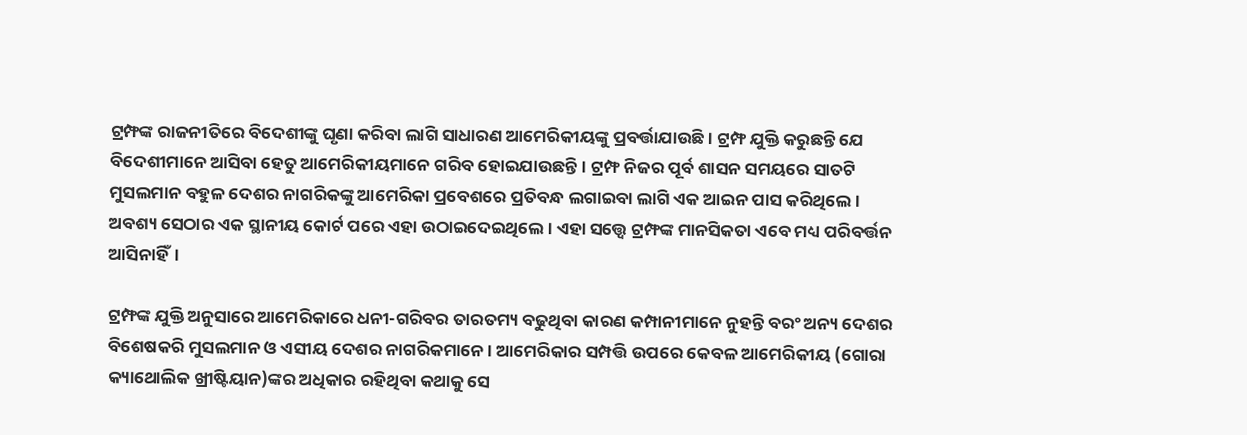ଟ୍ରମ୍ଫଙ୍କ ରାଜନୀତିରେ ବିଦେଶୀଙ୍କୁ ଘୃଣା କରିବା ଲାଗି ସାଧାରଣ ଆମେରିକୀୟଙ୍କୁ ପ୍ରବର୍ତ୍ତାଯାଉଛି। ଟ୍ରମ୍ଫ ଯୁକ୍ତି କରୁଛନ୍ତି ଯେ ବିଦେଶୀମାନେ ଆସିବା ହେତୁ ଆମେରିକୀୟମାନେ ଗରିବ ହୋଇଯାଉଛନ୍ତି। ଟ୍ରମ୍ଫ ନିଜର ପୂର୍ବ ଶାସନ ସମୟରେ ସାତଟି ମୁସଲମାନ ବହୁଳ ଦେଶର ନାଗରିକଙ୍କୁ ଆମେରିକା ପ୍ରବେଶରେ ପ୍ରତିବନ୍ଧ ଲଗାଇବା ଲାଗି ଏକ ଆଇନ ପାସ କରିଥିଲେ। ଅବଶ୍ୟ ସେଠାର ଏକ ସ୍ଥାନୀୟ କୋର୍ଟ ପରେ ଏହା ଉଠାଇଦେଇଥିଲେ। ଏହା ସତ୍ତ୍ୱେ ଟ୍ରମ୍ଫଙ୍କ ମାନସିକତା ଏବେ ମଧ୍ୟ ପରିବର୍ତ୍ତନ ଆସିନାହିଁ।

ଟ୍ରମ୍ଫଙ୍କ ଯୁକ୍ତି ଅନୁସାରେ ଆମେରିକାରେ ଧନୀ-ଗରିବର ତାରତମ୍ୟ ବଢୁଥିବା କାରଣ କମ୍ପାନୀମାନେ ନୁହନ୍ତି ବରଂ ଅନ୍ୟ ଦେଶର ବିଶେଷକରି ମୁସଲମାନ ଓ ଏସୀୟ ଦେଶର ନାଗରିକମାନେ। ଆମେରିକାର ସମ୍ପତ୍ତି ଉପରେ କେବଳ ଆମେରିକୀୟ (ଗୋରା କ୍ୟାଥୋଲିକ ଖ୍ରୀଷ୍ଟିୟାନ)ଙ୍କର ଅଧିକାର ରହିଥିବା କଥାକୁ ସେ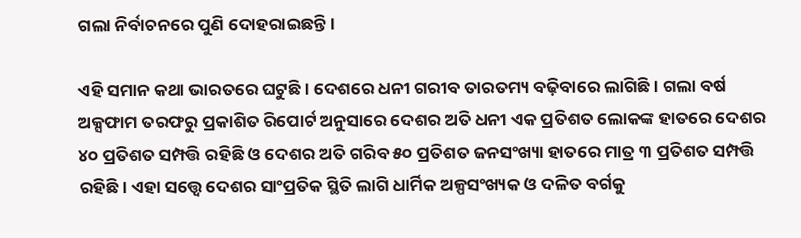ଗଲା ନିର୍ବାଚନରେ ପୁଣି ଦୋହରାଇଛନ୍ତି।

ଏହି ସମାନ କଥା ଭାରତରେ ଘଟୁଛି। ଦେଶରେ ଧନୀ ଗରୀବ ତାରତମ୍ୟ ବଢ଼ିବାରେ ଲାଗିଛି। ଗଲା ବର୍ଷ ଅକ୍ସଫାମ ତରଫରୁ ପ୍ରକାଶିତ ରିପୋର୍ଟ ଅନୁସାରେ ଦେଶର ଅତି ଧନୀ ଏକ ପ୍ରତିଶତ ଲୋକଙ୍କ ହାତରେ ଦେଶର ୪୦ ପ୍ରତିଶତ ସମ୍ପତ୍ତି ରହିଛି ଓ ଦେଶର ଅତି ଗରିବ ୫୦ ପ୍ରତିଶତ ଜନସଂଖ୍ୟା ହାତରେ ମାତ୍ର ୩ ପ୍ରତିଶତ ସମ୍ପତ୍ତି ରହିଛି। ଏହା ସତ୍ତ୍ୱେ ଦେଶର ସାଂପ୍ରତିକ ସ୍ଥିତି ଲାଗି ଧାର୍ମିକ ଅଳ୍ପସଂଖ୍ୟକ ଓ ଦଳିତ ବର୍ଗକୁ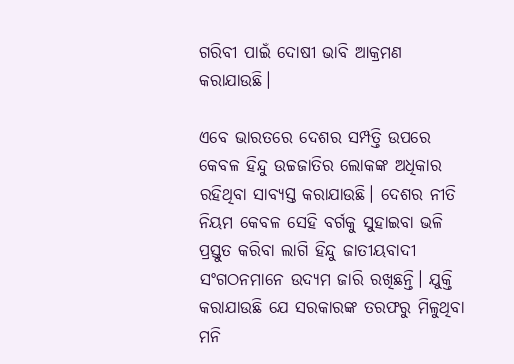ଗରିବୀ ପାଇଁ ଦୋଷୀ ଭାବି ଆକ୍ରମଣ କରାଯାଉଛି।

ଏବେ ଭାରତରେ ଦେଶର ସମ୍ପତ୍ତି ଉପରେ କେବଳ ହିନ୍ଦୁ ଉଚ୍ଚଜାତିର ଲୋକଙ୍କ ଅଧିକାର ରହିଥିବା ସାବ୍ୟସ୍ତ କରାଯାଉଛି। ଦେଶର ନୀତି ନିୟମ କେବଳ ସେହି ବର୍ଗକୁ ସୁହାଇବା ଭଳି ପ୍ରସ୍ତୁତ କରିବା ଲାଗି ହିନ୍ଦୁ ଜାତୀୟବାଦୀ ସଂଗଠନମାନେ ଉଦ୍ୟମ ଜାରି ରଖିଛନ୍ତି। ଯୁକ୍ତି କରାଯାଉଛି ଯେ ସରକାରଙ୍କ ତରଫରୁ ମିଳୁଥିବା ମନି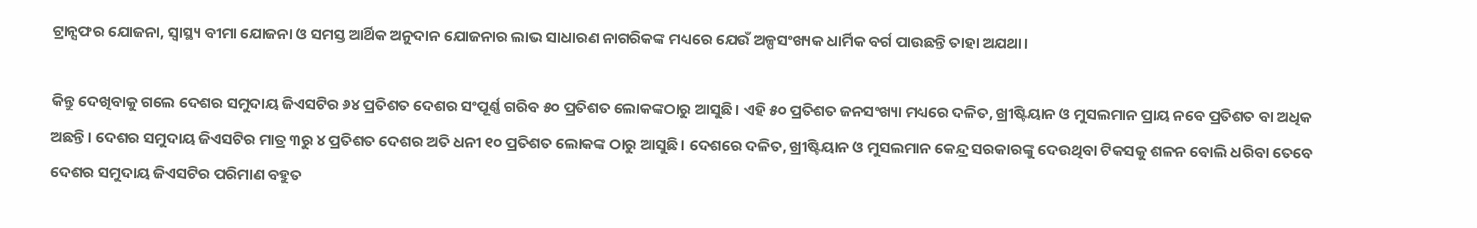ଟ୍ରାନ୍ସଫର ଯୋଜନା, ସ୍ୱାସ୍ଥ୍ୟ ବୀମା ଯୋଜନା ଓ ସମସ୍ତ ଆର୍ଥିକ ଅନୁଦାନ ଯୋଜନାର ଲାଭ ସାଧାରଣ ନାଗରିକଙ୍କ ମଧ୍ୟରେ ଯେଉଁ ଅଳ୍ପସଂଖ୍ୟକ ଧାର୍ମିକ ବର୍ଗ ପାଉଛନ୍ତି ତାହା ଅଯଥା।

କିନ୍ତୁ ଦେଖିବାକୁ ଗଲେ ଦେଶର ସମୁଦାୟ ଜିଏସଟିର ୬୪ ପ୍ରତିଶତ ଦେଶର ସଂପୂର୍ଣ୍ଣ ଗରିବ ୫୦ ପ୍ରତିଶତ ଲୋକଙ୍କଠାରୁ ଆସୁଛି। ଏହି ୫୦ ପ୍ରତିଶତ ଜନସଂଖ୍ୟା ମଧ୍ୟରେ ଦଳିତ, ଖ୍ରୀଷ୍ଟିୟାନ ଓ ମୁସଲମାନ ପ୍ରାୟ ନବେ ପ୍ରତିଶତ ବା ଅଧିକ ଅଛନ୍ତି। ଦେଶର ସମୁଦାୟ ଜିଏସଟିର ମାତ୍ର ୩ରୁ ୪ ପ୍ରତିଶତ ଦେଶର ଅତି ଧନୀ ୧୦ ପ୍ରତିଶତ ଲୋକଙ୍କ ଠାରୁ ଆସୁଛି। ଦେଶରେ ଦଳିତ, ଖ୍ରୀଷ୍ଟିୟାନ ଓ ମୁସଲମାନ କେନ୍ଦ୍ର ସରକାରଙ୍କୁ ଦେଉଥିବା ଟିକସକୁ ଶଳନ ବୋଲି ଧରିବା ତେବେ ଦେଶର ସମୁଦାୟ ଜିଏସଟିର ପରିମାଣ ବହୁତ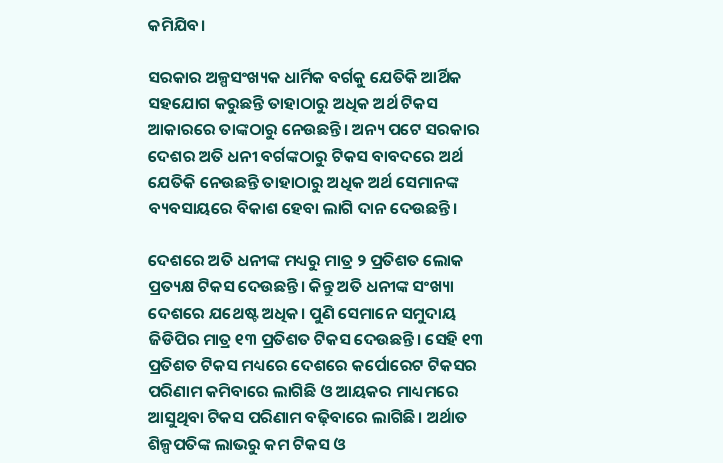କମିଯିବ।

ସରକାର ଅଳ୍ପସଂଖ୍ୟକ ଧାର୍ମିକ ବର୍ଗକୁ ଯେତିକି ଆର୍ଥିକ ସହଯୋଗ କରୁଛନ୍ତି ତାହାଠାରୁ ଅଧିକ ଅର୍ଥ ଟିକସ ଆକାରରେ ତାଙ୍କଠାରୁ ନେଉଛନ୍ତି। ଅନ୍ୟ ପଟେ ସରକାର ଦେଶର ଅତି ଧନୀ ବର୍ଗଙ୍କଠାରୁ ଟିକସ ବାବଦରେ ଅର୍ଥ ଯେତିକି ନେଉଛନ୍ତି ତାହାଠାରୁ ଅଧିକ ଅର୍ଥ ସେମାନଙ୍କ ବ୍ୟବସାୟରେ ବିକାଶ ହେବା ଲାଗି ଦାନ ଦେଉଛନ୍ତି।

ଦେଶରେ ଅତି ଧନୀଙ୍କ ମଧ୍ୟରୁ ମାତ୍ର ୨ ପ୍ରତିଶତ ଲୋକ ପ୍ରତ୍ୟକ୍ଷ ଟିକସ ଦେଉଛନ୍ତି। କିନ୍ତୁ ଅତି ଧନୀଙ୍କ ସଂଖ୍ୟା ଦେଶରେ ଯଥେଷ୍ଟ ଅଧିକ। ପୁଣି ସେମାନେ ସମୁଦାୟ ଜିଡିପିର ମାତ୍ର ୧୩ ପ୍ରତିଶତ ଟିକସ ଦେଉଛନ୍ତି। ସେହି ୧୩ ପ୍ରତିଶତ ଟିକସ ମଧ୍ୟରେ ଦେଶରେ କର୍ପୋରେଟ ଟିକସର ପରିଣାମ କମିବାରେ ଲାଗିଛି ଓ ଆୟକର ମାଧ୍ୟମରେ ଆସୁଥିବା ଟିକସ ପରିଣାମ ବଢ଼ିବାରେ ଲାଗିଛି। ଅର୍ଥାତ ଶିଳ୍ପପତିଙ୍କ ଲାଭରୁ କମ ଟିକସ ଓ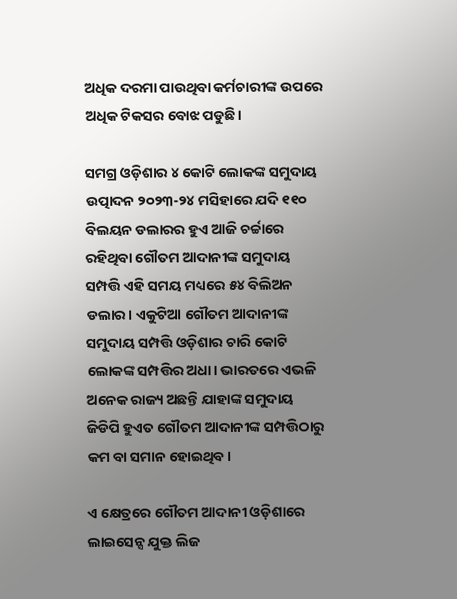ଅଧିକ ଦରମା ପାଉଥିବା କର୍ମଚାରୀଙ୍କ ଉପରେ ଅଧିକ ଟିକସର ବୋଝ ପଡୁଛି।

ସମଗ୍ର ଓଡ଼ିଶାର ୪ କୋଟି ଲୋକଙ୍କ ସମୁଦାୟ ଉତ୍ପାଦନ ୨୦୨୩-୨୪ ମସିହାରେ ଯଦି ୧୧୦ ବିଲୟନ ଡଲାରର ହୁଏ ଆଜି ଚର୍ଚ୍ଚାରେ ରହିଥିବା ଗୌତମ ଆଦାନୀଙ୍କ ସମୁଦାୟ ସମ୍ପତ୍ତି ଏହି ସମୟ ମଧ୍ୟରେ ୫୪ ବିଲିଅନ ଡଲାର। ଏକୁଟିଆ ଗୌତମ ଆଦାନୀଙ୍କ ସମୁଦାୟ ସମ୍ପତ୍ତି ଓଡ଼ିଶାର ଚାରି କୋଟି ଲୋକଙ୍କ ସମ୍ପତ୍ତିର ଅଧା। ଭାରତରେ ଏଭଳି ଅନେକ ରାଜ୍ୟ ଅଛନ୍ତି ଯାହାଙ୍କ ସମୁଦାୟ ଜିଡିପି ହୁଏତ ଗୌତମ ଆଦାନୀଙ୍କ ସମ୍ପତ୍ତିଠାରୁ କମ ବା ସମାନ ହୋଇଥିବ।

ଏ କ୍ଷେତ୍ରରେ ଗୌତମ ଆଦାନୀ ଓଡ଼ିଶାରେ ଲାଇସେନ୍ସ ଯୁକ୍ତ ଲିଜ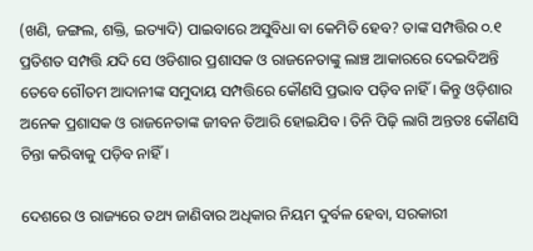(ଖଣି, ଜଙ୍ଗଲ, ଶକ୍ତି, ଇତ୍ୟାଦି) ପାଇବାରେ ଅସୁବିଧା ବା କେମିତି ହେବ? ତାଙ୍କ ସମ୍ପତ୍ତିର ୦.୧ ପ୍ରତିଶତ ସମ୍ପତ୍ତି ଯଦି ସେ ଓଡିଶାର ପ୍ରଶାସକ ଓ ରାଜନେତାଙ୍କୁ ଲାଞ୍ଚ ଆକାରରେ ଦେଇଦିଅନ୍ତି ତେବେ ଗୌତମ ଆଦାନୀଙ୍କ ସମୁଦାୟ ସମ୍ପତ୍ତିରେ କୌଣସି ପ୍ରଭାବ ପଡ଼ିବ ନାହିଁ। କିନ୍ତୁ ଓଡ଼ିଶାର ଅନେକ ପ୍ରଶାସକ ଓ ରାଜନେତାଙ୍କ ଜୀବନ ତିଆରି ହୋଇଯିବ। ତିନି ପିଢ଼ି ଲାଗି ଅନ୍ତତଃ କୌଣସି ଚିନ୍ତା କରିବାକୁ ପଡ଼ିବ ନାହିଁ।

ଦେଶରେ ଓ ରାଜ୍ୟରେ ତଥ୍ୟ ଜାଣିବାର ଅଧିକାର ନିୟମ ଦୁର୍ବଳ ହେବା, ସରକାରୀ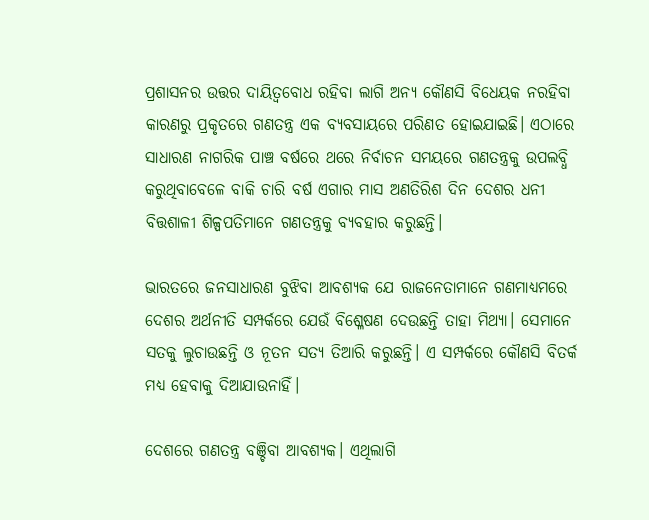ପ୍ରଶାସନର ଉତ୍ତର ଦାୟିତ୍ଵବୋଧ ରହିବା ଲାଗି ଅନ୍ୟ କୌଣସି ବିଧେୟକ ନରହିବା କାରଣରୁ ପ୍ରକୃତରେ ଗଣତନ୍ତ୍ର ଏକ ବ୍ୟବସାୟରେ ପରିଣତ ହୋଇଯାଇଛି। ଏଠାରେ ସାଧାରଣ ନାଗରିକ ପାଞ୍ଚ ବର୍ଷରେ ଥରେ ନିର୍ବାଚନ ସମୟରେ ଗଣତନ୍ତ୍ରକୁ ଉପଲବ୍ଧି କରୁଥିବାବେଳେ ବାକି ଚାରି ବର୍ଷ ଏଗାର ମାସ ଅଣତିରିଶ ଦିନ ଦେଶର ଧନୀ ବିତ୍ତଶାଳୀ ଶିଳ୍ପପତିମାନେ ଗଣତନ୍ତ୍ରକୁ ବ୍ୟବହାର କରୁଛନ୍ତି।

ଭାରତରେ ଜନସାଧାରଣ ବୁଝିବା ଆବଶ୍ୟକ ଯେ ରାଜନେତାମାନେ ଗଣମାଧ୍ୟମରେ ଦେଶର ଅର୍ଥନୀତି ସମ୍ପର୍କରେ ଯେଉଁ ବିଶ୍ଳେଷଣ ଦେଉଛନ୍ତି ତାହା ମିଥ୍ୟା। ସେମାନେ ସତକୁ ଲୁଚାଉଛନ୍ତି ଓ ନୂତନ ସତ୍ୟ ତିଆରି କରୁଛନ୍ତି। ଏ ସମ୍ପର୍କରେ କୌଣସି ବିତର୍କ ମଧ୍ୟ ହେବାକୁ ଦିଆଯାଉନାହିଁ।

ଦେଶରେ ଗଣତନ୍ତ୍ର ବଞ୍ଚିବା ଆବଶ୍ୟକ। ଏଥିଲାଗି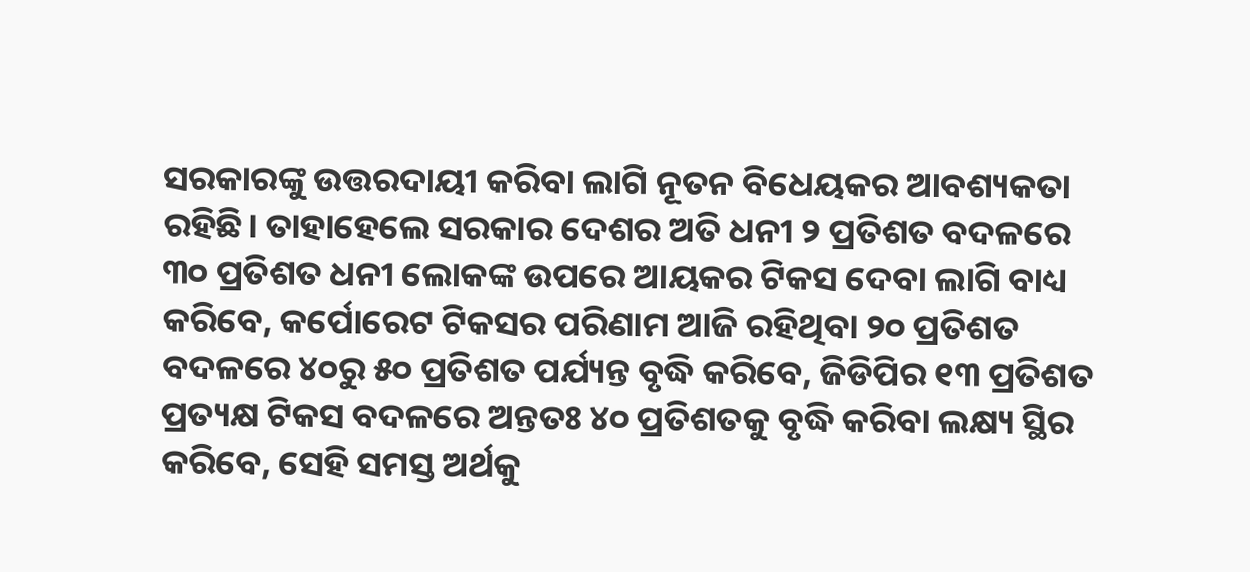ସରକାରଙ୍କୁ ଉତ୍ତରଦାୟୀ କରିବା ଲାଗି ନୂତନ ବିଧେୟକର ଆବଶ୍ୟକତା ରହିଛି। ତାହାହେଲେ ସରକାର ଦେଶର ଅତି ଧନୀ ୨ ପ୍ରତିଶତ ବଦଳରେ ୩୦ ପ୍ରତିଶତ ଧନୀ ଲୋକଙ୍କ ଉପରେ ଆୟକର ଟିକସ ଦେବା ଲାଗି ବାଧ୍ୟ କରିବେ, କର୍ପୋରେଟ ଟିକସର ପରିଣାମ ଆଜି ରହିଥିବା ୨୦ ପ୍ରତିଶତ ବଦଳରେ ୪୦ରୁ ୫୦ ପ୍ରତିଶତ ପର୍ଯ୍ୟନ୍ତ ବୃଦ୍ଧି କରିବେ, ଜିଡିପିର ୧୩ ପ୍ରତିଶତ ପ୍ରତ୍ୟକ୍ଷ ଟିକସ ବଦଳରେ ଅନ୍ତତଃ ୪୦ ପ୍ରତିଶତକୁ ବୃଦ୍ଧି କରିବା ଲକ୍ଷ୍ୟ ସ୍ଥିର କରିବେ, ସେହି ସମସ୍ତ ଅର୍ଥକୁ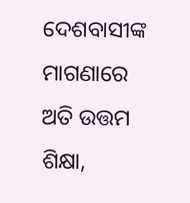ଦେଶବାସୀଙ୍କ ମାଗଣାରେ ଅତି ଉତ୍ତମ ଶିକ୍ଷା,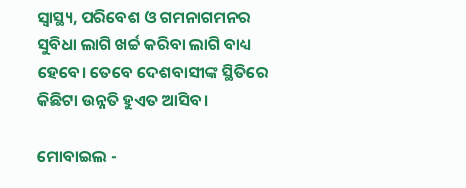ସ୍ୱାସ୍ଥ୍ୟ, ପରିବେଶ ଓ ଗମନାଗମନର ସୁବିଧା ଲାଗି ଖର୍ଚ୍ଚ କରିବା ଲାଗି ବାଧ୍ୟ ହେବେ। ତେବେ ଦେଶବାସୀଙ୍କ ସ୍ଥିତିରେ କିଛିଟା ଉନ୍ନତି ହୁଏତ ଆସିବ।

ମୋବାଇଲ -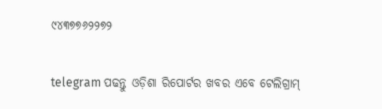୯୪୩୭୭୬୨୨୭୨

telegram ପଢନ୍ତୁ ଓଡ଼ିଶା ରିପୋର୍ଟର ଖବର ଏବେ ଟେଲିଗ୍ରାମ୍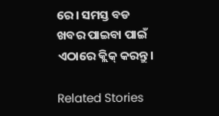ରେ। ସମସ୍ତ ବଡ ଖବର ପାଇବା ପାଇଁ ଏଠାରେ କ୍ଲିକ୍ କରନ୍ତୁ।

Related Stories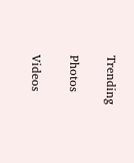Trending

Photos

Videos